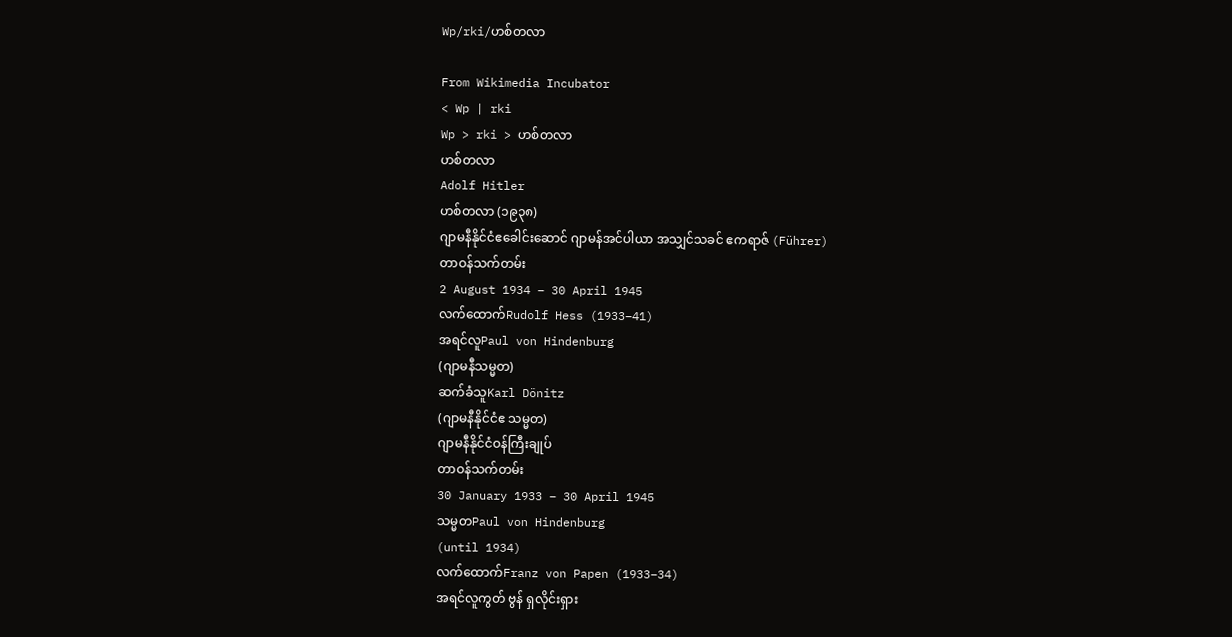Wp/rki/ဟစ်တလာ

From Wikimedia Incubator
< Wp | rki
Wp > rki > ဟစ်တလာ
ဟစ်တလာ
Adolf Hitler
ဟစ်တလာ (၁၉၃၈)
ဂျာမနီနိုင်ငံဧခေါင်းဆောင် ဂျာမန်အင်ပါယာ အသျှင်သခင် ဧကရာဇ် (Führer)
တာဝန်သက်တမ်း
2 August 1934 – 30 April 1945
လက်ထောက်Rudolf Hess (1933–41)
အရင်လူPaul von Hindenburg
(ဂျာမနီသမ္မတ)
ဆက်ခံသူKarl Dönitz
(ဂျာမနီနိုင်ငံဧ သမ္မတ)
ဂျာမနီနိုင်ငံဝန်ကြီးချုပ်
တာဝန်သက်တမ်း
30 January 1933 – 30 April 1945
သမ္မတPaul von Hindenburg
(until 1934)
လက်ထောက်Franz von Papen (1933–34)
အရင်လူကွတ် ဗွန် ရှလိုင်းရှား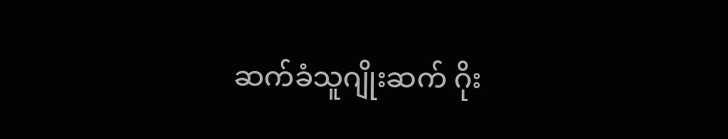ဆက်ခံသူဂျိုးဆက် ဂိုး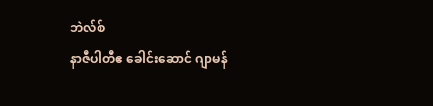ဘဲလ်စ်
နာဇီပါတီဧ ခေါင်းဆောင် ဂျာမန်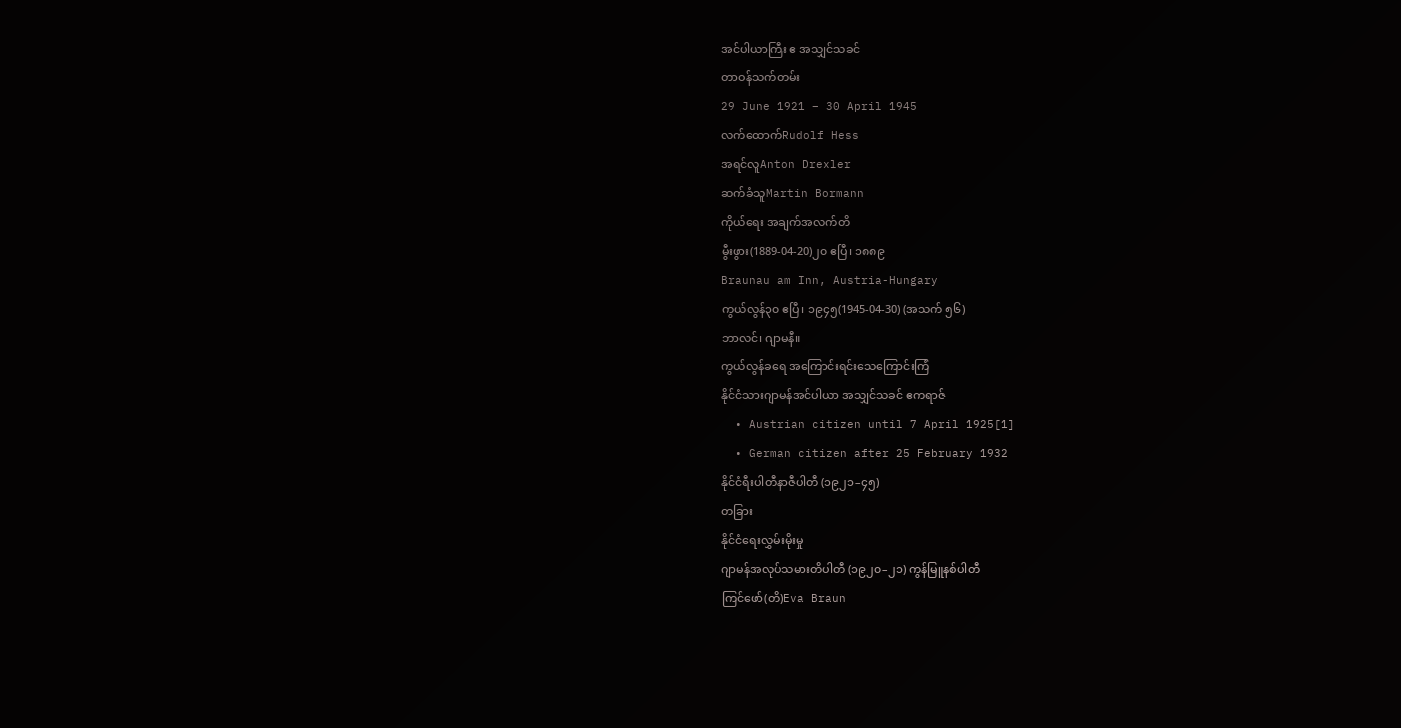အင်ပါယာကြီး ဧ အသျှင်သခင်
တာဝန်သက်တမ်း
29 June 1921 – 30 April 1945
လက်ထောက်Rudolf Hess
အရင်လူAnton Drexler
ဆက်ခံသူMartin Bormann
ကိုယ်ရေး အချက်အလက်တိ
မွီးဖွား(1889-04-20)၂၀ ဧပြီ၊ ၁၈၈၉
Braunau am Inn, Austria-Hungary
ကွယ်လွန်၃၀ ဧပြီ၊ ၁၉၄၅(1945-04-30) (အသက် ၅၆)
ဘာလင်၊ ဂျာမနီ။
ကွယ်လွန်ခရေ အကြောင်းရင်းသေကြောင်းကြံ
နိုင်ငံသားဂျာမန်အင်ပါယာ အသျှင်သခင် ဧကရာဇ်
  • Austrian citizen until 7 April 1925[1]
  • German citizen after 25 February 1932
နိုင်ငံရီးပါတီနာဇီပါတီ (၁၉၂၁–၄၅)
တခြား
နိုင်ငံရေးလွှမ်းမိုးမှု
ဂျာမန်အလုပ်သမားတိပါတီ (၁၉၂၀–၂၁) ကွန်မြူနစ်ပါတီ
ကြင်ဖော်(တိ)Eva Braun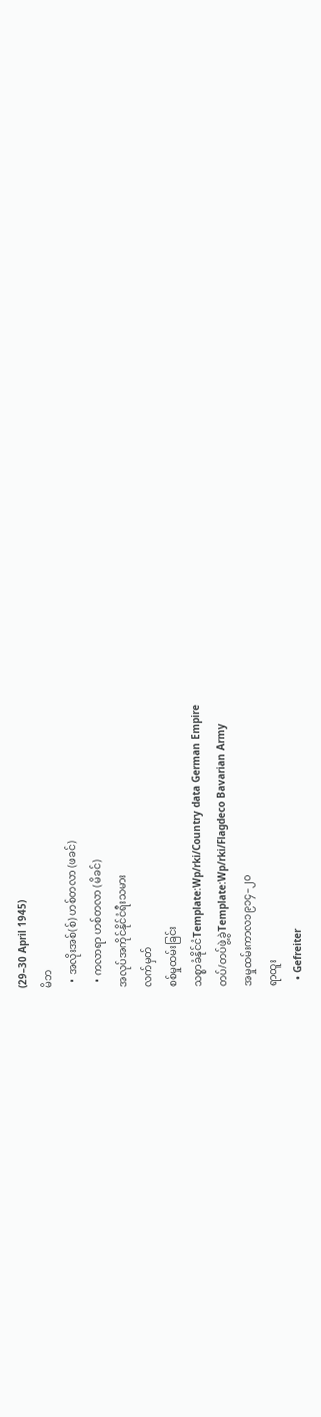(29–30 April 1945)
မိဘ
  • အလိုးအစ်(စ်) ဟစ်တလာ (ဖခင်)
  • ကလာရာ ဟစ်တလာ (မိခင်)
အလုပ်အကိုင်နိုင်ငံရီးသမား
လက်မှတ်
စစ်မှုထမ်းခြင်း
သစ္စာခံနိုင်ငံTemplate:Wp/rki/Country data German Empire
တပ်/တပ်ဖွဲ့ခွဲTemplate:Wp/rki/Flagdeco Bavarian Army
အမှုထမ်းကာလ၁၉၁၄–၂၀
ရာထူး
  • Gefreiter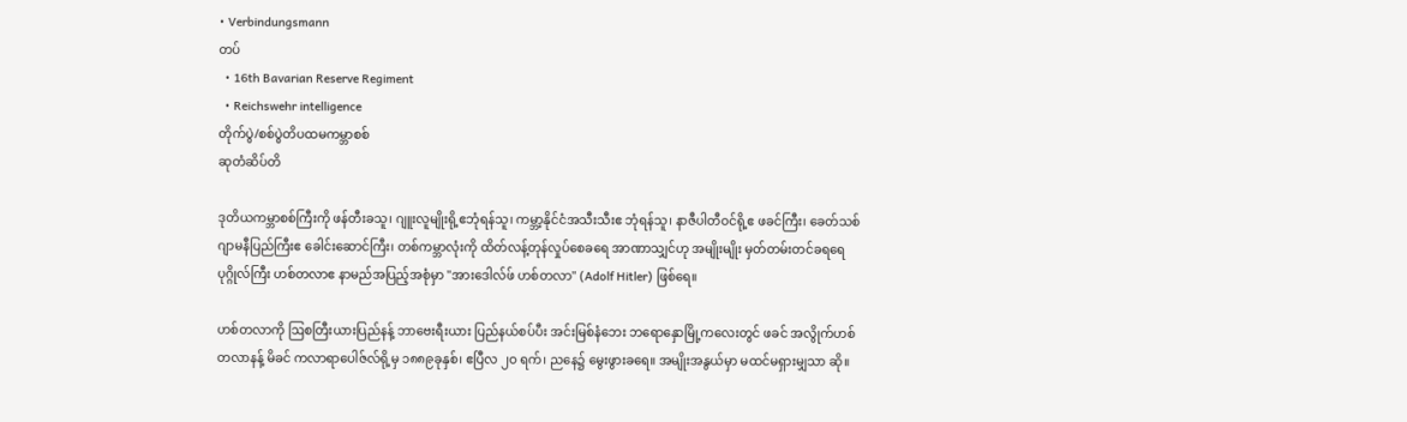• Verbindungsmann
တပ်
  • 16th Bavarian Reserve Regiment
  • Reichswehr intelligence
တိုက်ပွဲ/စစ်ပွဲတိပထမကမ္ဘာစစ်
ဆုတံဆိပ်တိ

ဒုတိယကမ္ဘာစစ်ကြီးကို ဖန်တီးခသူ၊ ဂျူးလူမျိုးရို့ဧဘုံရန်သူ၊ ကမ္ဘာ့နိုင်ငံအသီးသီးဧ ဘုံရန်သူ၊ နာဇီပါတီဝင်ရို့ဧ ဖခင်ကြီး၊ ခေတ်သစ်ဂျာမနီပြည်ကြီးဧ ခေါင်းဆောင်ကြီး၊ တစ်ကမ္ဘာလုံးကို ထိတ်လန့်တုန်လှုပ်စေခရေ အာဏာသျှင်ဟု အမျိုးမျိုး မှတ်တမ်းတင်ခရရေ ပုဂ္ဂိုလ်ကြီး ဟစ်တလာဧ နာမည်အပြည့်အစုံမှာ "အားဒေါလ်ဖ် ဟစ်တလာ" (Adolf Hitler) ဖြစ်ရေ။

ဟစ်တလာကို ဩစတြီးယားပြည်နန့် ဘာဗေးရီးယား ပြည်နယ်စပ်ပီး အင်းမြစ်နံဘေး ဘရောနှောမြို့ကလေးတွင် ဖခင် အလွိုက်ဟစ်တလာနန့် မိခင် ကလာရာပေါဇ်လ်ရို့မှ ၁၈၈၉ခုနှစ်၊ ဧပြီလ ၂ဝ ရက်၊ ညနေ၌ မွေးဖွားခရေ။ အမျိုးအနွယ်မှာ မထင်မရှားမျှသာ ဆို။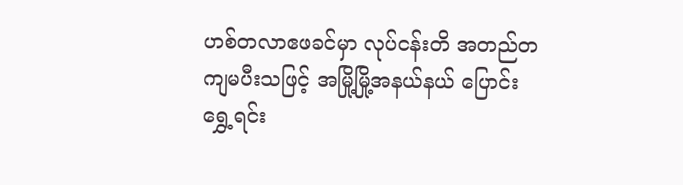ဟစ်တလာဧဖခင်မှာ လုပ်ငန်းတိ အတည်တကျမပီးသဖြင့် အမြို့မြို့အနယ်နယ် ပြောင်းရွှေ့ရင်း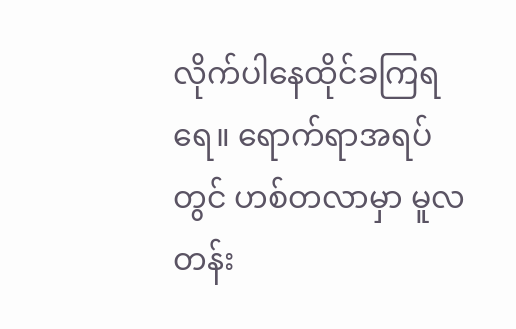လိုက်ပါနေထိုင်ခကြရရေ။ ရောက်ရာအရပ်တွင် ဟစ်တလာမှာ မူလတန်း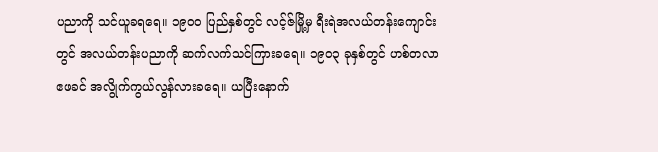ပညာကို သင်ယူခရရေ။ ၁၉ဝဝ ပြည်နှစ်တွင် လင့်ဇ်မြို့မှ ရီးရဲအလယ်တန်းကျောင်းတွင် အလယ်တန်းပညာကို ဆက်လက်သင်ကြားခရေ။ ၁၉ဝ၃ ခုနှစ်တွင် ဟစ်တလာဧဖခင် အလွိုက်ကွယ်လွန်လားခရေ။ ယပြီးနောက်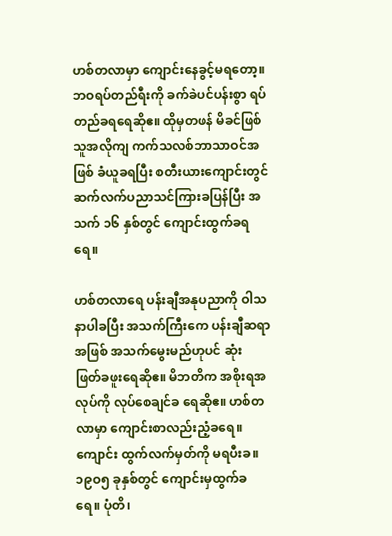ဟစ်တလာမှာ ကျောင်းနေခွင့်မရတော့။ ဘဝရပ်တည်ရီးကို ခက်ခဲပင်ပန်းစွာ ရပ်တည်ခရရေဆိုဧ။ ထိုမှတဖန် မိခင်ဖြစ်သူအလိုကျ ကက်သလစ်ဘာသာဝင်အဖြစ် ခံယူခရပြီး စတီးယားကျောင်းတွင် ဆက်လက်ပညာသင်ကြားခပြန်ပြီး အသက် ၁၆ နှစ်တွင် ကျောင်းထွက်ခရရေ။

ဟစ်တလာရေ ပန်းချီအနုပညာကို ဝါသနာပါခပြီး အသက်ကြီးကေ ပန်းချီဆရာအဖြစ် အသက်မွေးမည်ဟုပင် ဆုံး ဖြတ်ခဖူးရေဆိုဧ။ မိဘတိက အစိုးရအလုပ်ကို လုပ်စေချင်ခ ရေဆိုဧ။ ဟစ်တလာမှာ ကျောင်းစာလည်းညံ့ခရေ။ ကျောင်း ထွက်လက်မှတ်ကို မရပီးခ။ ၁၉ဝ၅ ခုနှစ်တွင် ကျောင်းမှထွက်ခ ရေ။ ပုံတိ၊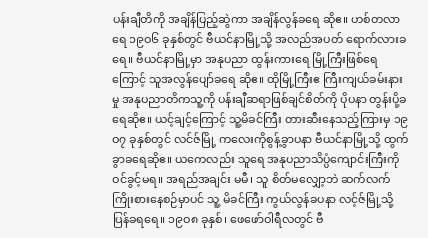ပန်းချီတိကို အချိန်ပြည့်ဆွဲကာ အချိန်လွန်ခရေ ဆိုဧ။ ဟစ်တလာရေ ၁၉ဝ၆ ခုနှစ်တွင် ဗီယင်နာမြို့သို့ အလည်အပတ် ရောက်လားခရေ။ ဗီယင်နာမြို့မှာ အနုပညာ ထွန်းကားရေ မြို့ကြီးဖြစ်ရေကြောင့် သူအလွန်ပျော်ခရေ ဆိုဧ။ ထိုမြို့ကြီးဧ ကြီးကျယ်ခမ်းနားမှု အနုပညာတိကသူ့ကို ပန်းချီဆရာဖြစ်ချင်စိတ်ကို ပိုပနာ တွန်းပို့ခရေဆိုဧ။ ယင့်ချင့်ကြောင့် သူ့မိခင်ကြီး တားဆီးနေသည့်ကြားမှ ၁၉ဝ၇ ခုနှစ်တွင် လင်ဇ်မြို့ ကလေးကိုစွန့်ခွာပနာ ဗီယင်နာမြို့သို့ ထွက်ခွာခရေဆိုဧ။ ယကေလည်း သူရေ အနုပညာသိပ္ပံကျောင်းကြီးကို ဝင်ခွင့်မရ။ အရည်အချင်း မမီ၊ သူ စိတ်မလျှော့ဘဲ ဆက်လက် ကြိုးစားနေစဉ်မှာပင် သူ့ မိခင်ကြီး ကွယ်လွန်ခပနာ လင့်ဇ်မြို့သို့ ပြန်ခရရေ။ ၁၉ဝ၈ ခုနှစ်၊ ဖေဖော်ဝါရီလတွင် ဗီ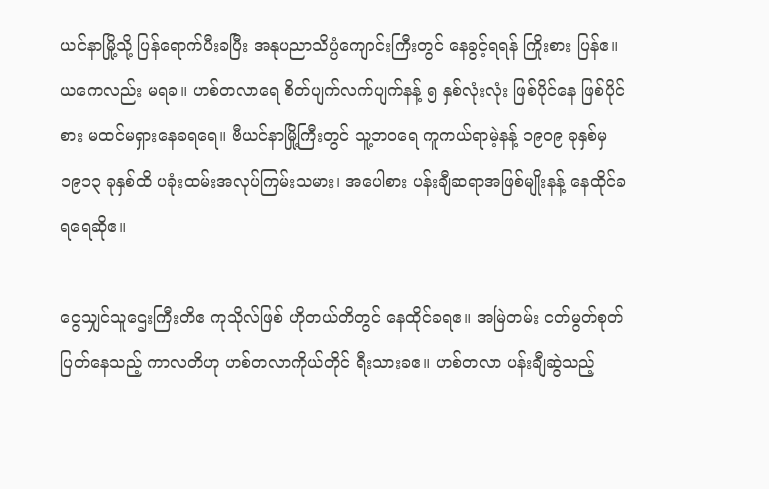ယင်နာမြို့သို့ ပြန်ရောက်ပီးခပြီး အနုပညာသိပ္ပံကျောင်းကြီးတွင် နေခွင့်ရရန် ကြိုးစား ပြန်ဧ။ ယကေလည်း မရခ။ ဟစ်တလာရေ စိတ်ပျက်လက်ပျက်နန့် ၅ နှစ်လုံးလုံး ဖြစ်ပိုင်နေ ဖြစ်ပိုင်စား မထင်မရှားနေခရရေ။ ဗီယင်နာမြို့ကြီးတွင် သူ့ဘဝရေ ကူကယ်ရာမဲ့နန့် ၁၉ဝ၉ ခုနှစ်မှ ၁၉၁၃ ခုနှစ်ထိ ပခုံးထမ်းအလုပ်ကြမ်းသမား၊ အပေါစား ပန်းချီဆရာအဖြစ်မျိုးနန့် နေထိုင်ခရရေဆိုဧ။

ငွေသျှင်သူဌေးကြီးတိဧ ကုသိုလ်ဖြစ် ဟိုတယ်တိတွင် နေထိုင်ခရဧ။ အမြဲတမ်း ငတ်မွတ်စုတ်ပြတ်နေသည့် ကာလတိဟု ဟစ်တလာကိုယ်တိုင် ရီးသားခဧ။ ဟစ်တလာ ပန်းချီဆွဲသည့်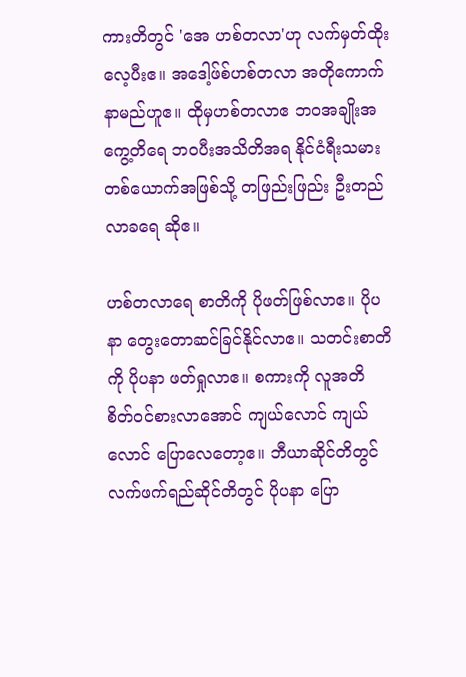ကားတိတွင် 'အေ ဟစ်တလာ'ဟု လက်မှတ်ထိုးလေ့ပီးဧ။ အဒေါ့ဖ်စ်ဟစ်တလာ အတိုကောက်နာမည်ဟူဧ။ ထိုမှဟစ်တလာဧ ဘဝအချိုးအကွေ့တိရေ ဘဝပီးအသိတိအရ နိုင်ငံရီးသမားတစ်ယောက်အဖြစ်သို့ တဖြည်းဖြည်း ဦးတည်လာခရေ ဆိုဧ။

ဟစ်တလာရေ စာတိကို ပိုဖတ်ဖြစ်လာဧ။ ပိုပနာ တွေးတောဆင်ခြင်နိုင်လာဧ။ သတင်းစာတိကို ပိုပနာ ဖတ်ရှုလာဧ။ စကားကို လူအတိ စိတ်ဝင်စားလာအောင် ကျယ်လောင် ကျယ်လောင် ပြောလေတော့ဧ။ ဘီယာဆိုင်တိတွင် လက်ဖက်ရည်ဆိုင်တိတွင် ပိုပနာ ပြော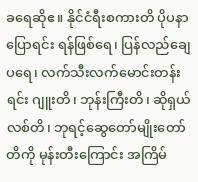ခရေဆိုဧ။ နိုင်ငံရီးစကားတိ ပိုပနာပြောရင်း ရန်ဖြစ်ရေ၊ ပြန်လည်ချေပရေ၊ လက်သီးလက်မောင်းတန်းရင်း ဂျူးတိ၊ ဘုန်းကြီးတိ၊ ဆိုရှယ်လစ်တိ၊ ဘုရင့်ဆွေတော်မျိုးတော်တိကို မုန်းတီးကြောင်း အကြိမ်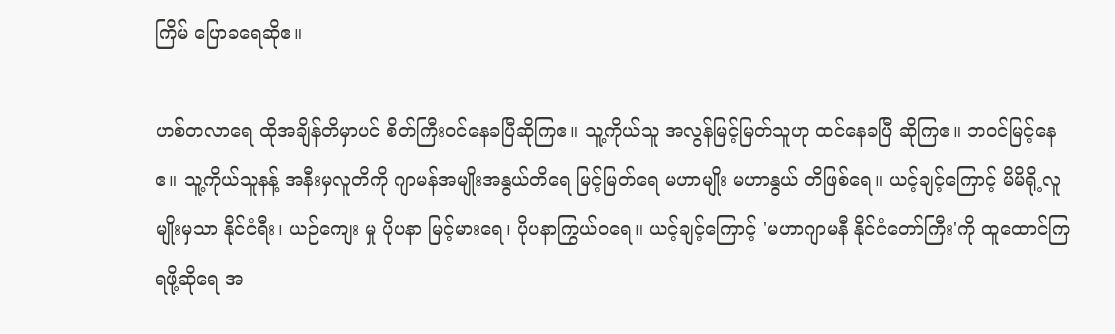ကြိမ် ပြောခရေဆိုဧ။

ဟစ်တလာရေ ထိုအချိန်တိမှာပင် စိတ်ကြီးဝင်နေခပြီဆိုကြဧ။ သူ့ကိုယ်သူ အလွန်မြင့်မြတ်သူဟု ထင်နေခပြီ ဆိုကြဧ။ ဘဝင်မြင့်နေဧ။ သူ့ကိုယ်သူနန့် အနီးမှလူတိကို ဂျာမန်အမျိုးအနွယ်တိရေ မြင့်မြတ်ရေ မဟာမျိုး မဟာနွယ် တိဖြစ်ရေ။ ယင့်ချင့်ကြောင့် မိမိရို့လူမျိုးမှသာ နိုင်ငံရီး၊ ယဉ်ကျေး မှု ပိုပနာ မြင့်မားရေ၊ ပိုပနာကြွယ်ဝရေ။ ယင့်ချင့်ကြောင့် 'မဟာဂျာမနီ နိုင်ငံတော်ကြီး'ကို ထူထောင်ကြရဖို့ဆိုရေ အ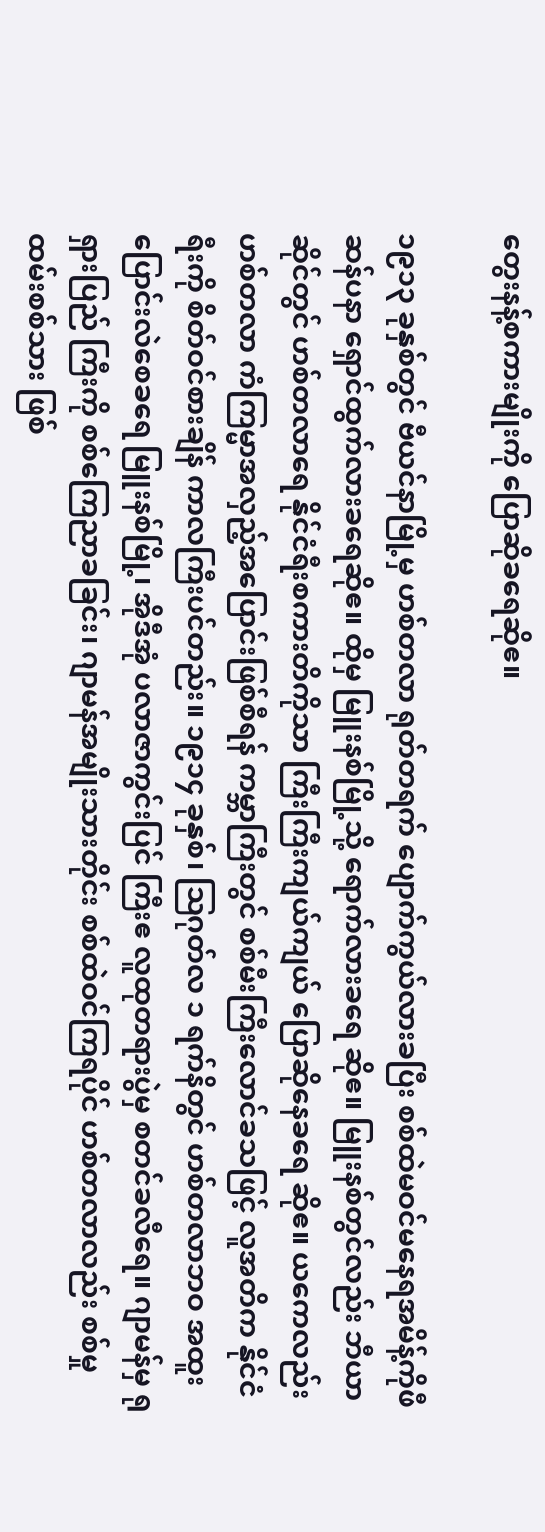တွေးနန့်စကားမျိုးကို ပြောဆိုခရေဆိုဧ။

၁၉၁၃ ခုနှစ်တွင် ဗီယင်နာမြို့မှ ဟစ်တလာ ရုတ်တရက် ပျောက်ကွယ်လားခပြီး စစ်ထဲမဝင်မနေရအမိန့်ကိုဖီဆန်ပနာ ရှောင်ထွက်လားခရေဆိုဧ။ ထိုမှ မြူးနစ်မြို့သို့ ရောက်လားခရေ ဆိုဧ။ မြူးနစ်တွင်လည်း ဘီယာဆိုင်တွင် ဟစ်တလာရေ နိုင်ငံရီးစကားတိကိုသာ ကြီးကြီးကျယ်ကျယ် ပြောဆိုနေခရေ ဆိုဧ။ ယကေလည်း ဟစ်တလာ ကံကြမ္မာအလှည့်အပြောင်းဖြစ်စီရန် ကမ္ဘာကြီးတွင် စစ်မီးကြီးလောင်ခသဖြင့် လူအတိက နိုင်ငံရီးကို စိတ်ဝင်စားချိန် ကာလကြီးပင်တည်း။ ၁၉၁၄ ခုနှစ်၊ ဩဂုတ်လ ၁ ရက်နိတွင် ဟစ်တလာဘဝ အထူးပြောင်းလဲစေခရေ မြူးနစ်မြို့၊ အိုဒီအုံ ပလာဇာကွင်းပြင် ကြီးဧ လူထုတရားပွဲမှ စတင်ခလီရေ။ ဂျာမန်မှ ရုရှားပြည် ကြီးကို စစ်ကြေညာခခြင်း၊ ဂျာမန်အမျိုးသားတိုင်း စစ်ထဲဝင်ကြရပိုင် ဟစ်တလာလည်း စစ်မှုထမ်းစစ်သား ဖြစ်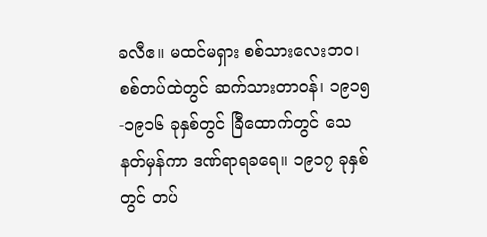ခလီဧ။ မထင်မရှား စစ်သားလေးဘဝ၊ စစ်တပ်ထဲတွင် ဆက်သားတာဝန်၊ ၁၉၁၅-၁၉၁၆ ခုနှစ်တွင် ခြီထောက်တွင် သေနတ်မှန်ကာ ဒဏ်ရာရခရေ။ ၁၉၁၇ ခုနှစ်တွင် တပ်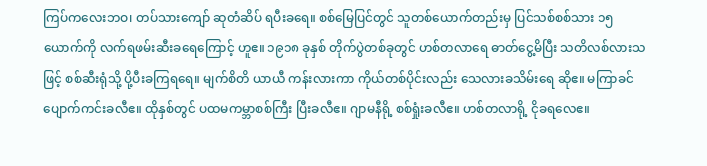ကြပ်ကလေးဘဝ၊ တပ်သားကျော် ဆုတံဆိပ် ရပီးခရေ။ စစ်မြေပြင်တွင် သူတစ်ယောက်တည်းမှ ပြင်သစ်စစ်သား ၁၅ ယောက်ကို လက်ရဖမ်းဆီးခ‌ရေကြောင့် ဟူဧ။ ၁၉၁၈ ခုနှစ် တိုက်ပွဲတစ်ခုတွင် ဟစ်တလာရေ ဓာတ်ငွေ့မိပြီး သတိလစ်လားသဖြင့် စစ်ဆီးရုံသို့ ပို့ပီးခကြရရေ။ မျက်စိတိ ယာယီ ကန်းလားကာ ကိုယ်တစ်ပိုင်းလည်း သေလားခသိမ်းရေ ဆိုဧ။ မကြာခင် ပျောက်ကင်းခလီဧ။ ထိုနှစ်တွင် ပထမကမ္ဘာစစ်ကြီး ပြီးခလီဧ။ ဂျာမနီရို့ စစ်ရှုံးခလီဧ။ ဟစ်တလာရို့ ငိုခရလေဧ။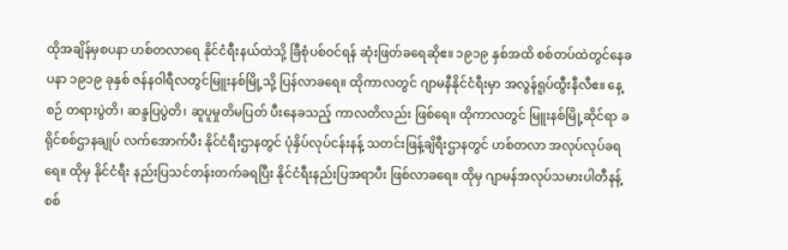ထိုအချိန်မှစပနာ ဟစ်တလာရေ နိုင်ငံရီးနယ်ထဲသို့ ခြီစုံပစ်ဝင်ရန် ဆုံးဖြတ်ခရေဆိုဧ။ ၁၉၁၉ နှစ်အထိ စစ်တပ်ထဲတွင်နေခပနာ ၁၉၁၉ ခုနှစ် ဇန်နဝါရီလတွင်မြူးနစ်မြို့သို့ ပြန်လာခရေ။ ထိုကာလတွင် ဂျာမနီနိုင်ငံရီးမှာ အလွန်ရူပ်ထွီးနီလီဧ။ နေ့စဉ် တရားပွဲတိ၊ ဆန္ဒပြပွဲတိ၊ ဆူပူမှုတိမပြတ် ပီးနေခသည့် ကာလတိလည်း ဖြစ်ရေ။ ထိုကာလတွင် မြူးနစ်မြို့ဆိုင်ရာ ခရိုင်စစ်ဌာနချုပ် လက်အောက်ပီး နိုင်ငံရီးဌာနတွင် ပုံနှိပ်လုပ်ငန်းနန့် သတင်းဖြန့်ချိရီးဌာနတွင် ဟစ်တလာ အလုပ်လုပ်ခရရေ။ ထိုမှ နိုင်ငံရီး နည်းပြသင်တန်းတက်ခရပြီး နိုင်ငံရီးနည်းပြအရာပီး ဖြစ်လာခရေ။ ထိုမှ ဂျာမန်အလုပ်သမားပါတီနန့် စစ်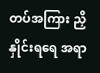တပ်အကြား ညှိနှိုင်းရရေ အရာ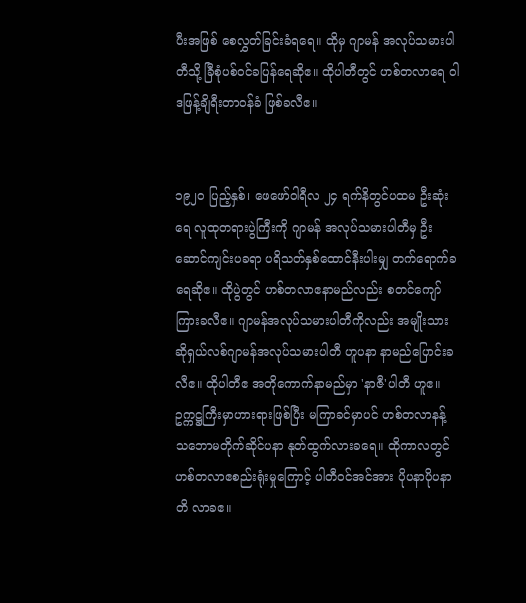ပီးအဖြစ် စေလွှတ်ခြင်းခံရရေ။ ထိုမှ ဂျာမန် အလုပ်သမားပါတီသို့ ခြီစုံပစ်ဝင်ခပြန်ရေဆိုဧ။ ထိုပါတီတွင် ဟစ်တလာရေ ဝါဒဖြန့်ချိရီးတာဝန်ခံ ဖြစ်ခလီဧ။


၁၉၂ဝ ပြည့်နှစ်၊ ဖေဖော်ဝါရီလ ၂၄ ရက်နိတွင်ပထမ ဦးဆုံးရေ လူထုတရားပွဲကြီးကို ဂျာမန် အလုပ်သမားပါတီမှ ဦးဆောင်ကျင်းပခရာ ပရိသတ်နှစ်ထောင်နီးပါးမျှ တက်ရောက်ခ ရေဆိုဧ။ ထိုပွဲတွင် ဟစ်တလာဧနာမည်လည်း စတင်ကျော်ကြားခလီဧ။ ဂျာမန်အလုပ်သမားပါတီကိုလည်း အမျိုးသားဆိုရှယ်လစ်ဂျာမန်အလုပ်သမားပါတီ ဟူပနာ နာမည်ပြောင်းခလီဧ။ ထိုပါတီဧ အတိုကောက်နာမည်မှာ 'နာဇီ'ပါတီ ဟူဧ။ ဥက္ကဋ္ဌကြီးမှာဟားရားဖြစ်ပြီး မကြာခင်မှာပင် ဟစ်တလာနန့် သဘောမတိုက်ဆိုင်ပနာ နုတ်ထွက်လားခရေ။ ထိုကာလတွင် ဟစ်တလာဧစည်းရုံးမှုကြောင့် ပါတီဝင်အင်အား ပိုပနာပိုပနာ တိ လာခဧ။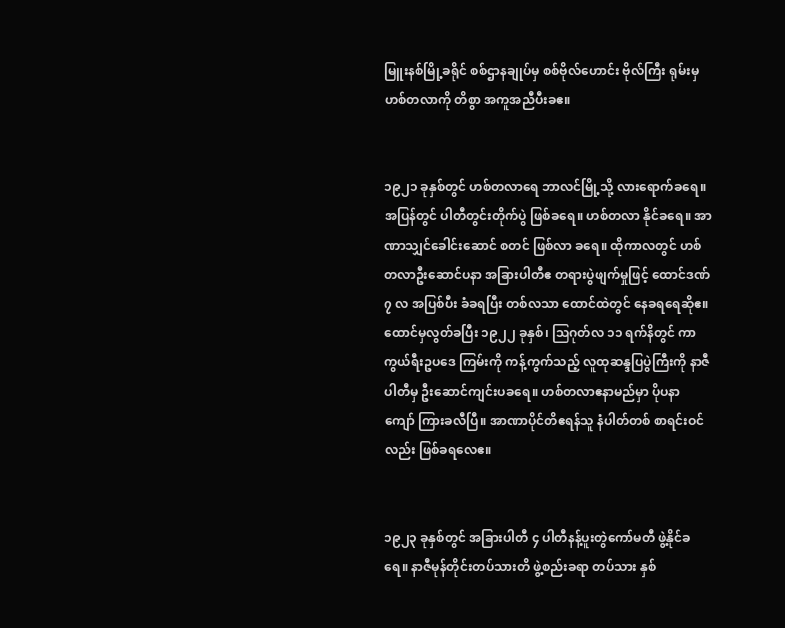မြူးနစ်မြို့ခရိုင် စစ်ဌာနချုပ်မှ စစ်ဗိုလ်ဟောင်း ဗိုလ်ကြီး ရုမ်းမှ ဟစ်တလာကို တိစွာ အကူအညီပီးခဧ။


၁၉၂၁ ခုနှစ်တွင် ဟစ်တလာရေ ဘာလင်မြို့သို့ လားရောက်ခရေ။ အပြန်တွင် ပါတီတွင်းတိုက်ပွဲ ဖြစ်ခရေ။ ဟစ်တလာ နိုင်ခရေ။ အာဏာသျှင်ခေါင်းဆောင် စတင် ဖြစ်လာ ခရေ။ ထိုကာလတွင် ဟစ်တလာဦးဆောင်ပနာ အခြားပါတီဧ တရားပွဲဖျက်မှုဖြင့် ထောင်ဒဏ် ၇ လ အပြစ်ပီး ခံခရပြီး တစ်လသာ ထောင်ထဲတွင် နေခရရေဆိုဧ။ ထောင်မှလွတ်ခပြီး ၁၉၂၂ ခုနှစ်၊ ဩဂုတ်လ ၁၁ ရက်နိတွင် ကာကွယ်ရီးဥပဒေ ကြမ်းကို ကန့်ကွက်သည့် လူထုဆန္ဒပြပွဲကြီးကို နာဇီပါတီမှ ဦးဆောင်ကျင်းပခရေ။ ဟစ်တလာဧနာမည်မှာ ပိုပနာ ကျော် ကြားခလီပြီ။ အာဏာပိုင်တိဧရန်သူ နံပါတ်တစ် စာရင်းဝင် လည်း ဖြစ်ခရလေဧ။


၁၉၂၃ ခုနှစ်တွင် အခြားပါတီ ၄ ပါတီနန့်ပူးတွဲကော်မတီ ဖွဲ့နိုင်ခရေ။ နာဇီမုန်တိုင်းတပ်သားတိ ဖွဲ့စည်းခရာ တပ်သား နှစ်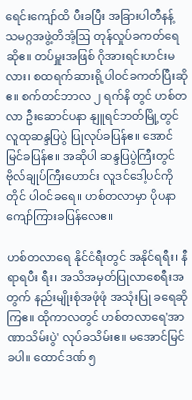ရေင်းကျော်ထိ ပီးခပြီး အခြားပါတီနန့် သမဂ္ဂအဖွဲ့တိအံ့ဩ တုန်လှုပ်ခကတ်ရေဆိုဧ။ တပ်မှူးအဖြစ် ဂိုအားရင်းဟင်းမလား၊ စထရက်ဆားရို့ပါဝင်ခကတ်ပြီးဆိုဧ။ စက်တင်ဘာလ ၂ ရက်နိ တွင် ဟစ်တလာ ဦးဆောင်ပနာ နျူရင်ဘတ်မြို့တွင် လူထုဆန္ဒပြပွဲ ပြုလုပ်ခပြန်ဧ။ အောင်မြင်ခပြန်ဧ။ အဆိုပါ ဆန္ဒပြပွဲကြီးတွင် ဗိုလ်ချုပ်ကြီးဟောင်း လူဒင်ဒေါ့ပင်ကိုတိုင် ပါဝင်ခရေ။ ဟစ်တလာမှာ ပိုပနာ ကျော်ကြားခပြန်လေဧ။

ဟစ်တလာရေ နိုင်ငံရီးတွင် အနိုင်ရရီး၊ နီရာရပီး ရီး၊ အသိအမှတ်ပြုလာစေရီးအတွက် နည်းမျိုးစုံအဖုံဖုံ အသုံးပြု ခရေဆိုကြဧ။ ထိုကာလတွင် ဟစ်တလာရေ'အာဏာသိမ်းပွဲ' လုပ်ခသိမ်းဧ။ မအောင်မြင်ခပါ။ ထောင်ဒဏ် ၅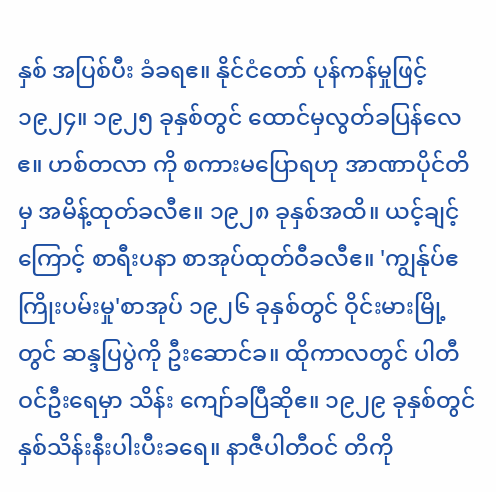နှစ် အပြစ်ပီး ခံခရဧ။ နိုင်ငံတော် ပုန်ကန်မှုဖြင့် ၁၉၂၄။ ၁၉၂၅ ခုနှစ်တွင် ထောင်မှလွတ်ခပြန်လေဧ။ ဟစ်တလာ ကို စကားမပြောရဟု အာဏာပိုင်တိမှ အမိန့်ထုတ်ခလီဧ။ ၁၉၂၈ ခုနှစ်အထိ။ ယင့်ချင့်ကြောင့် စာရီးပနာ စာအုပ်ထုတ်ဝီခလီဧ။ 'ကျွန်ုပ်ဧကြိုးပမ်းမှု'စာအုပ် ၁၉၂၆ ခုနှစ်တွင် ဝိုင်းမားမြို့တွင် ဆန္ဒပြပွဲကို ဦးဆောင်ခ။ ထိုကာလတွင် ပါတီဝင်ဦးရေမှာ သိန်း ကျော်ခပြီဆိုဧ။ ၁၉၂၉ ခုနှစ်တွင် နှစ်သိန်းနီးပါးပီးခရေ။ နာဇီပါတီဝင် တိကို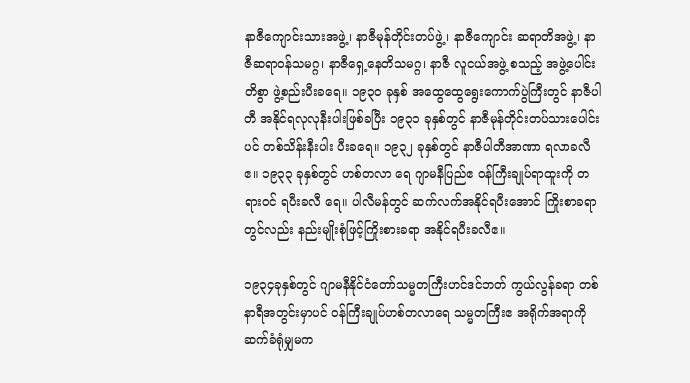နာဇီကျောင်းသားအဖွဲ့၊ နာဇီမုန်တိုင်းတပ်ဖွဲ့၊ နာဇီကျောင်း ဆရာတိအဖွဲ့၊ နာဇီဆရာဝန်သမဂ္ဂ၊ နာဇီရှေ့နေတိသမဂ္ဂ၊ နာဇီ လူငယ်အဖွဲ့ စသည့် အဖွဲ့ပေါင်းတိစွာ ဖွဲ့စည်းပီးခရေ။ ၁၉၃ဝ ခုနှစ် အထွေထွေရွေးကောက်ပွဲကြီးတွင် နာဇီပါတီ အနိုင်ရလုလုနီးပါးဖြစ်ခပြီး ၁၉၃၁ ခုနှစ်တွင် နာဇီမုန်တိုင်းတပ်သားပေါင်းပင် တစ်သိန်းနီးပါး ပီးခရေ။ ၁၉၃၂ ခုနှစ်တွင် နာဇီပါတီအာဏာ ရလာခလီဧ။ ၁၉၃၃ ခုနှစ်တွင် ဟစ်တလာ ရေ ဂျာမနီပြည်ဧ ဝန်ကြီးချုပ်ရာထူးကို တရားဝင် ရပီးခလီ ရေ။ ပါလီမန်တွင် ဆက်လက်အနိုင်ရပီးအောင် ကြိုးစာခရာတွင်လည်း နည်းမျိုးစုံဖြင့်ကြိုးစားခရာ အနိုင်ရပီးခလီဧ။

၁၉၃၄ခုနှစ်တွင် ဂျာမနီနိုင်ငံတော်သမ္မတကြီးဟင်ဒင်ဘတ် ကွယ်လွန်ခရာ တစ်နာရီအတွင်းမှာပင် ဝန်ကြီးချုပ်ဟစ်တလာရေ သမ္မတကြီးဧ အရိုက်အရာကို ဆက်ခံရုံမျှမက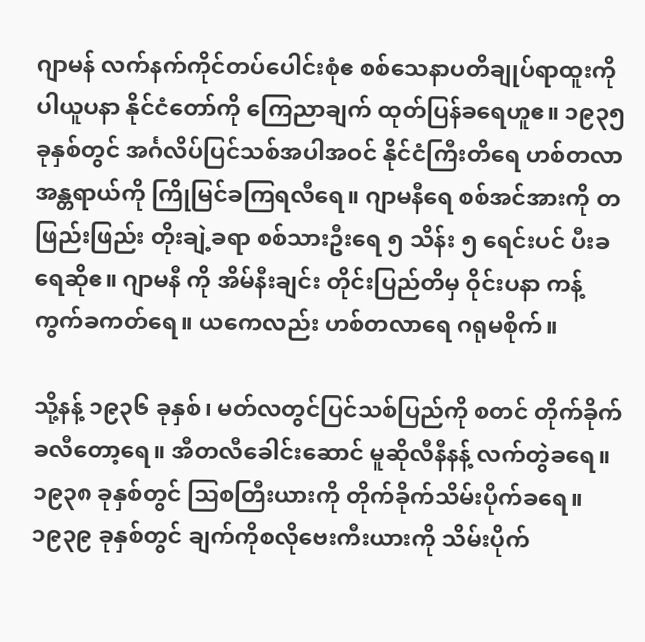ဂျာမန် လက်နက်ကိုင်တပ်ပေါင်းစုံဧ စစ်သေနာပတိချုပ်ရာထူးကိုပါယူပနာ နိုင်ငံတော်ကို ကြေညာချက် ထုတ်ပြန်ခရေဟူဧ။ ၁၉၃၅ ခုနှစ်တွင် အင်္ဂလိပ်ပြင်သစ်အပါအဝင် နိုင်ငံကြီးတိရေ ဟစ်တလာ အန္တရာယ်ကို ကြိုမြင်ခကြရလီရေ။ ဂျာမနီရေ စစ်အင်အားကို တဖြည်းဖြည်း တိုးချဲ့ခရာ စစ်သားဦးရေ ၅ သိန်း ၅ ရေင်းပင် ပီးခရေဆိုဧ။ ဂျာမနီ ကို အိမ်နီးချင်း တိုင်းပြည်တိမှ ဝိုင်းပနာ ကန့်ကွက်ခကတ်ရေ။ ယကေလည်း ဟစ်တလာရေ ဂရုမစိုက်။

သို့နန့် ၁၉၃၆ ခုနှစ်၊ မတ်လတွင်ပြင်သစ်ပြည်ကို စတင် တိုက်ခိုက်ခလီတော့ရေ။ အီတလီခေါင်းဆောင် မူဆိုလီနီနန့် လက်တွဲခရေ။ ၁၉၃၈ ခုနှစ်တွင် ဩစတြီးယားကို တိုက်ခိုက်သိမ်းပိုက်ခရေ။ ၁၉၃၉ ခုနှစ်တွင် ချက်ကိုစလိုဗေးကီးယားကို သိမ်းပိုက်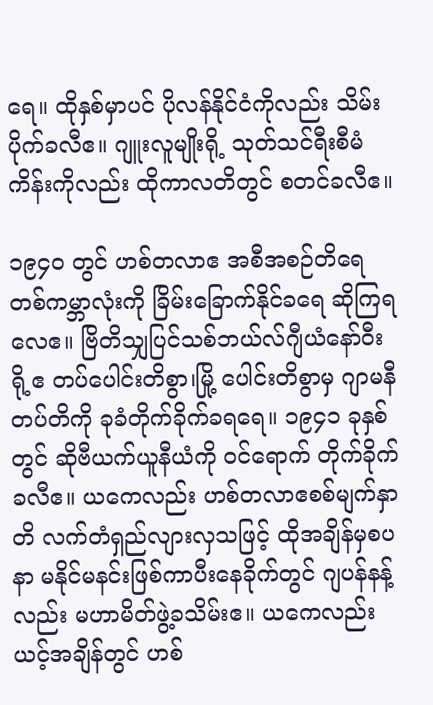ရေ။ ထိုနှစ်မှာပင် ပိုလန်နိုင်ငံကိုလည်း သိမ်းပိုက်ခလီဧ။ ဂျူးလူမျိုးရို့ သုတ်သင်ရီးစီမံကိန်းကိုလည်း ထိုကာလတိတွင် စတင်ခလီဧ။

၁၉၄ဝ တွင် ဟစ်တလာဧ အစီအစဉ်တိရေ တစ်ကမ္ဘာလုံးကို ခြိမ်းခြောက်နိုင်ခရေ ဆိုကြရလေဧ။ ဗြိတိသျှပြင်သစ်ဘယ်လ်ဂျီယံနော်ဝီးရို့ဧ တပ်ပေါင်းတိစွာ၊မြို့ ပေါင်းတိစွာမှ ဂျာမနီတပ်တိကို ခုခံတိုက်ခိုက်ခရရေ။ ၁၉၄၁ ခုနှစ်တွင် ဆိုဗီယက်ယူနီယံကို ဝင်ရောက် တိုက်ခိုက်ခလီဧ။ ယကေလည်း ဟစ်တလာဧစစ်မျက်နှာတိ လက်တံရှည်လျားလှသဖြင့် ထိုအချိန်မှစပနာ မနိုင်မနင်းဖြစ်ကာပီးနေခိုက်တွင် ဂျပန်နန့်လည်း မဟာမိတ်ဖွဲ့ခသိမ်းဧ။ ယကေလည်း ယင့်အချိန်တွင် ဟစ်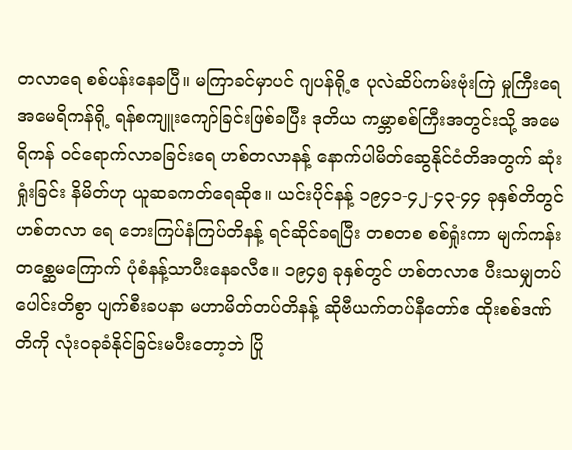တလာရေ စစ်ပန်းနေခပြီ။ မကြာခင်မှာပင် ဂျပန်ရို့ဧ ပုလဲဆိပ်ကမ်းဗုံးကြဲ မှုကြီးရေ အမေရိကန်ရို့ ရန်စကျူးကျော်ခြင်းဖြစ်ခပြီး ဒုတိယ ကမ္ဘာစစ်ကြီးအတွင်းသို့ အမေရိကန် ဝင်ရောက်လာခခြင်းရေ ဟစ်တလာနန့် နောက်ပါမိတ်ဆွေနိုင်ငံတိအတွက် ဆုံးရှုံးခြင်း နိမိတ်ဟု ယူဆခကတ်ရေဆိုဧ။ ယင်းပိုင်နန့် ၁၉၄၁-၄၂-၄၃-၄၄ ခုနှစ်တိတွင် ဟစ်တလာ ရေ ဘေးကြပ်နံကြပ်တိနန့် ရင်ဆိုင်ခရပြီး တစတစ စစ်ရှုံးကာ မျက်ကန်းတစ္ဆေမကြောက် ပုံစံနန့်သာပီးနေခလီဧ။ ၁၉၄၅ ခုနှစ်တွင် ဟစ်တလာဧ ပီးသမျှတပ်ပေါင်းတိစွာ ပျက်စီးခပနာ မဟာမိတ်တပ်တိနန့် ဆိုဗီယက်တပ်နီတော်ဧ ထိုးစစ်ဒဏ် တိကို လုံးဝခုခံနိုင်ခြင်းမပီးတော့ဘဲ ပြို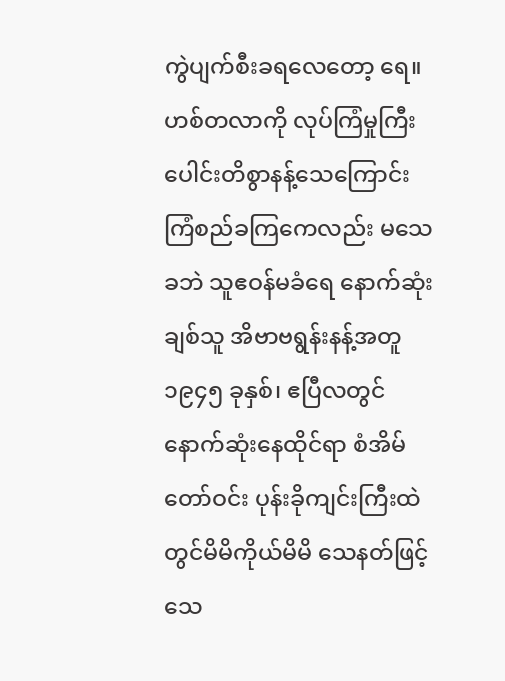ကွဲပျက်စီးခရလေတော့ ရေ။ ဟစ်တလာကို လုပ်ကြံမှုကြီးပေါင်းတိစွာနန့်သေကြောင်း ကြံစည်ခကြကေလည်း မသေခဘဲ သူဧဝန်မခံရေ နောက်ဆုံးချစ်သူ အိဗာဗရွန်းနန့်အတူ ၁၉၄၅ ခုနှစ်၊ ဧပြီလတွင် နောက်ဆုံးနေထိုင်ရာ စံအိမ်တော်ဝင်း ပုန်းခိုကျင်းကြီးထဲတွင်မိမိကိုယ်မိမိ သေနတ်ဖြင့် သေ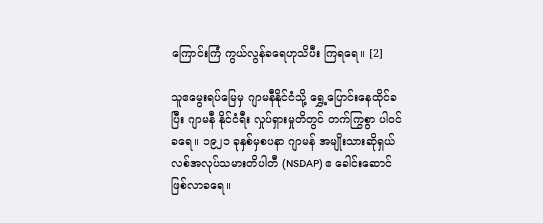ကြောင်းကြံ ကွယ်လွန်ခရေဟုသိပီး ကြရရေ။ [2]

သူဧမွေးရပ်မြေမှ ဂျာမနီနိုင်ငံသို့ ရွှေ့ပြောင်းနေထိုင်ခပြီး ဂျာမနီ နိုင်ငံရီး လှုပ်ရှားမှုတိတွင် တက်ကြွစွာ ပါဝင်ခရေ။ ၁၉၂၁ ခုနှစ်မှစပနာ ဂျာမန် အမျိုးသားဆိုရှယ်လစ်အလုပ်သမားတိပါတီ (NSDAP) ဧ ခေါင်းဆောင်ဖြစ်လာခရေ။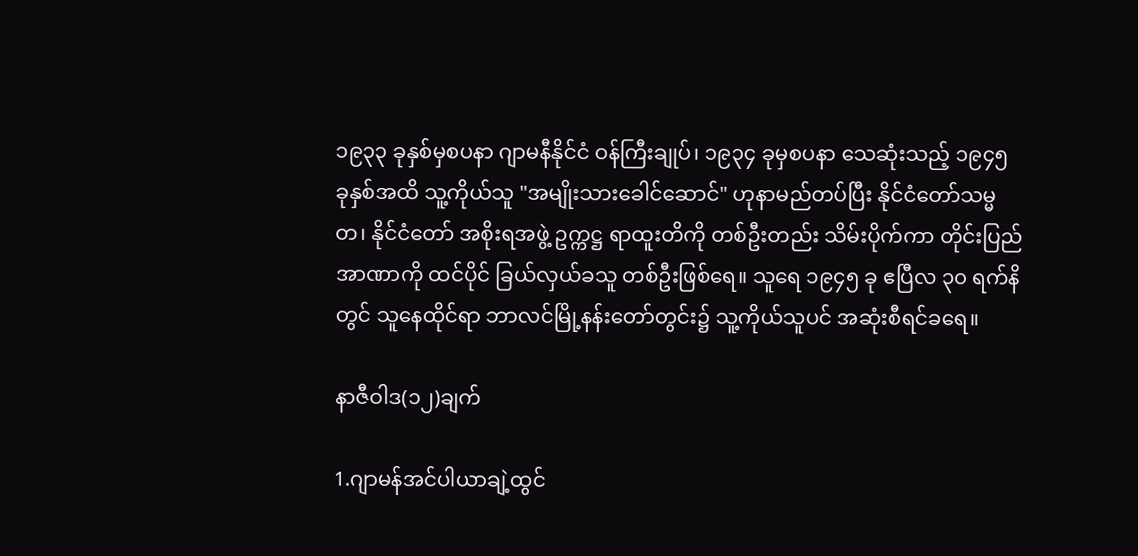၁၉၃၃ ခုနှစ်မှစပနာ ဂျာမနီနိုင်ငံ ဝန်ကြီးချုပ်၊ ၁၉၃၄ ခုမှစပနာ သေဆုံးသည့် ၁၉၄၅ ခုနှစ်အထိ သူ့ကိုယ်သူ "အမျိုးသားခေါင်ဆောင်" ဟုနာမည်တပ်ပြီး နိုင်ငံတော်သမ္မတ၊ နိုင်ငံတော် အစိုးရအဖွဲ့ ဥက္ကဋ္ဌ ရာထူးတိကို တစ်ဦးတည်း သိမ်းပိုက်ကာ တိုင်းပြည်အာဏာကို ထင်ပိုင် ခြယ်လှယ်ခသူ တစ်ဦးဖြစ်ရေ။ သူရေ ၁၉၄၅ ခု ဧပြီလ ၃၀ ရက်နိတွင် သူနေထိုင်ရာ ဘာလင်မြို့နန်းတော်တွင်း၌ သူ့ကိုယ်သူပင် အဆုံးစီရင်ခရေ။

နာဇီဝါဒ(၁၂)ချက်

1.ဂျာမန်အင်ပါယာချဲ့ထွင်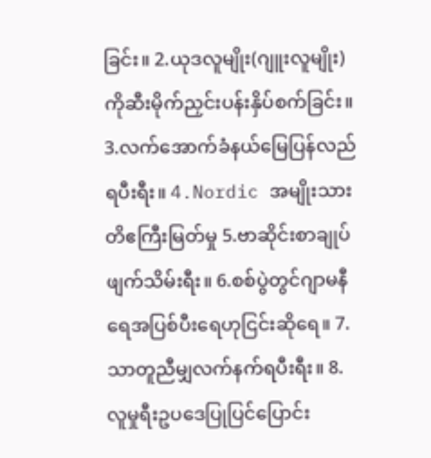ခြင်း။ 2.ယုဒလူမျိုး(ဂျူးလူမျိုး)ကိုဆီးမိုက်ညှင်းပန်းနှိပ်စက်ခြင်း။ 3.လက်အောက်ခံနယ်မြေပြန်လည်ရပီးရီး။ 4.Nordic အမျိုးသားတိဧကြီးမြတ်မှု 5.ဗာဆိုင်းစာချုပ်ဖျက်သိမ်းရီး။ 6.စစ်ပွဲတွင်ဂျာမနီရေအပြစ်ပီးရေဟုငြင်းဆိုရေ။ 7.သာတူညီမျှလက်နက်ရပီးရီး။ 8.လူမှုရီးဥပဒေပြုပြင်ပြောင်း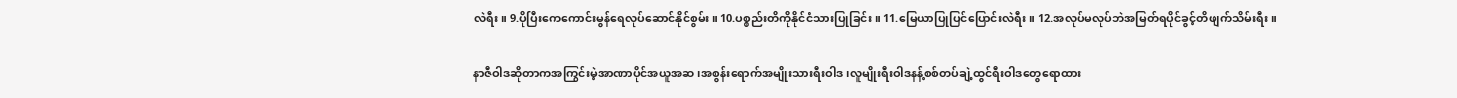လဲရီး။ 9.ပိုပြီးကေကောင်းမွန်ရေလုပ်ဆောင်နိုင်စွမ်း။ 10.ပစ္စည်းတိကိုနိုင်ငံသားပြုခြင်း။ 11.မြေယာပြုပြင်ပြောင်းလဲရီး။ 12.အလုပ်မလုပ်ဘဲအမြတ်ရပိုင်ခွင့်တိဖျက်သိမ်းရီး။

နာဇီဝါဒဆိုတာကအကြွင်းမဲ့အာဏာပိုင်အယူအဆ၊အစွန်းရောက်အမျိုးသားရီးဝါဒ၊လူမျိုးရီးဝါဒနန့်စစ်တပ်ချဲ့ထွင်ရီးဝါဒတွေရောထား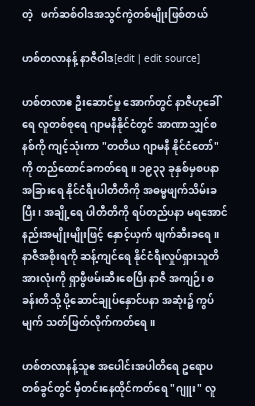တဲ့   ဖက်ဆစ်ဝါဒအသွင်ကွဲတစ်မျိုးဖြစ်တယ်

ဟစ်တလာနန့် နာဇီဝါဒ[edit | edit source]

ဟစ်တလာဧ ဦးဆောင်မှု အောက်တွင် နာဇီဟုခေါ်ရေ လူတစ်စုရေ ဂျာမနီနိုင်ငံတွင် အာဏာသျှင်စနစ်ကို ကျင့်သုံးကာ "တတိယ ဂျာမနီ နိုင်ငံတော်" ကို တည်ထောင်ခကတ်ရေ။ ၁၉၃၃ ခုနှစ်မှစပနာ အခြားရေ နိုင်ငံရီးပါတီတိကို အဓမ္မဖျက်သိမ်းခပြီး၊ အချို့ရေ ပါတီတိကို ရပ်တည်ပနာ မရအောင် နည်းအမျိုးမျိုးဖြင့် နှောင့်ယှက် ဖျက်ဆီးခရေ။ နာဇီအစိုးရကို ဆန့်ကျင်ရေ နိုင်ငံရီးလှုပ်ရှားသူတိ အားလုံးကို ရှာဖွီဖမ်းဆီးစေပြီး နာဇီ အကျဉ်း စခန်းတိသို့ ပို့ဆောင်ချုပ်နှောင်ပနာ အဆုံး၌ ကွပ်မျက် သတ်ဖြတ်လိုက်ကတ်ရေ။

ဟစ်တလာနန့်သူဧ အပေါင်းအပါတိရေ ဥရောပတစ်ခွင်တွင် မှီတင်းနေထိုင်ကတ်ရေ "ဂျူး" လူ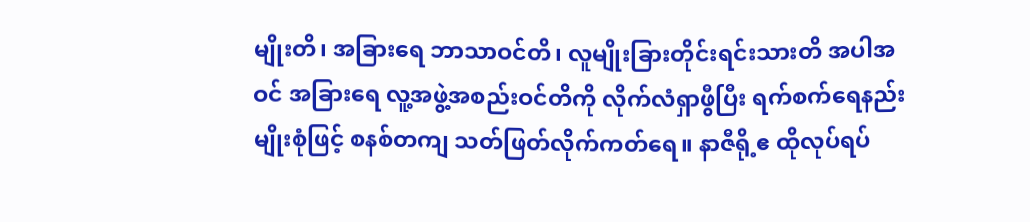မျိုးတိ၊ အခြားရေ ဘာသာဝင်တိ၊ လူမျိုးခြားတိုင်းရင်းသားတိ အပါအဝင် အခြားရေ လူ့အဖွဲ့အစည်းဝင်တိကို လိုက်လံရှာဖွီပြီး ရက်စက်ရေနည်းမျိုးစုံဖြင့် စနစ်တကျ သတ်ဖြတ်လိုက်ကတ်ရေ။ နာဇီရို့ဧ ထိုလုပ်ရပ်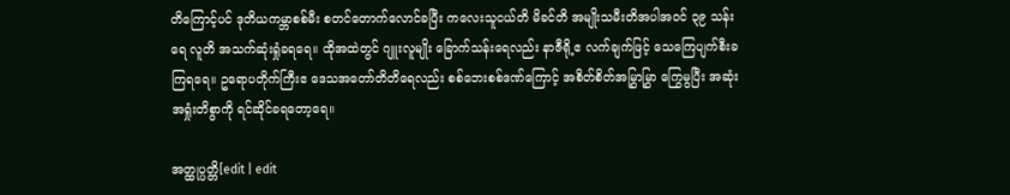တိကြောင့်ပင် ဒုတိယကမ္ဘာစစ်မီး စတင်တောက်လောင်ခပြီး ကလေးသူငယ်တိ မိခင်တိ အမျိုးသမီးတိအပါအဝင် ၃၉ သန်းရေ လူတိ အသက်ဆုံးရှုံခရရေ။ ထိုအထဲတွင် ဂျူးလူမျိုး ခြောက်သန်းရေလည်း နာဇီရို့ဧ လက်ချက်ဖြင့် သေကြေပျက်စီးခကြရရေ။ ဥရောပတိုက်ကြီးဧ ဒေသအတော်တိတိရေလည်း စစ်ဘေးစစ်ဒဏ်ကြောင့် အစိတ်စိတ်အမြွှာမြွှာ ကြွေမွပြီး အဆုံးအရှုံးတိစွာကို ရင်ဆိုင်ခရတော့ရေ။

အတ္ထုပ္ပတ္တိ[edit | edit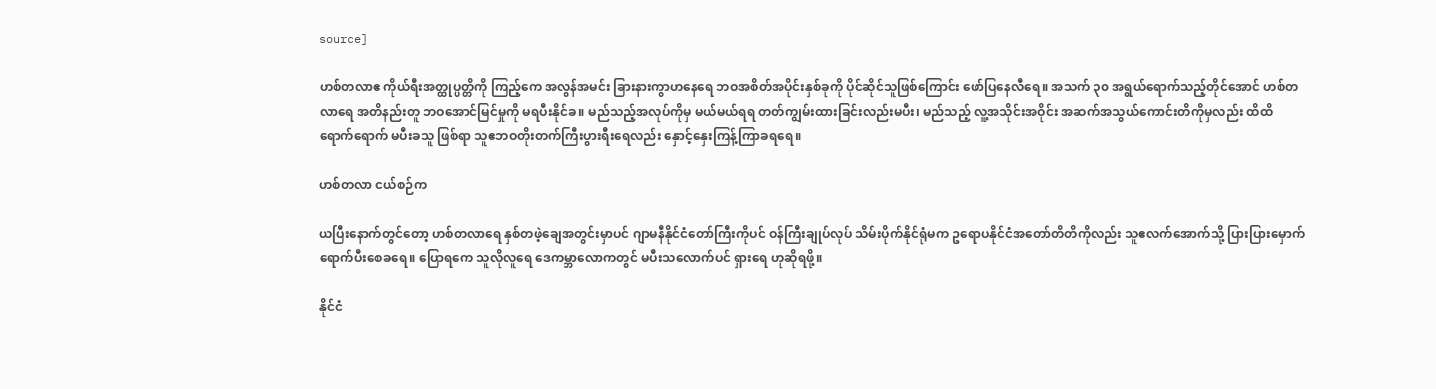source]

ဟစ်တလာဧ ကိုယ်ရီးအတ္ထုပ္ပတ္တိကို ကြည့်ကေ အလွန်အမင်း ခြားနားကွာဟနေရေ ဘဝအစိတ်အပိုင်းနှစ်ခုကို ပိုင်ဆိုင်သူဖြစ်ကြောင်း ဖော်ပြနေလီရေ။ အသက် ၃၀ အရွယ်ရောက်သည့်တိုင်အောင် ဟစ်တလာရေ အတိနည်းတူ ဘဝအောင်မြင်မှုကို မရပီးနိုင်ခ။ မည်သည့်အလုပ်ကိုမှ မယ်မယ်ရရ တတ်ကျွမ်းထားခြင်းလည်းမပီး၊ မည်သည့် လူ့အသိုင်းအဝိုင်း အဆက်အသွယ်ကောင်းတိကိုမှလည်း ထိထိရောက်ရောက် မပီးခသူ ဖြစ်ရာ သူဧဘဝတိုးတက်ကြီးပွားရီးရေလည်း နှောင့်နှေးကြန့်ကြာခရရေ။

ဟစ်တလာ ငယ်စဉ်က

ယပြီးနောက်တွင်တော့ ဟစ်တလာရေ နှစ်တဖဲ့ချေအတွင်းမှာပင် ဂျာမနီနိုင်ငံတော်ကြီးကိုပင် ဝန်ကြီးချုပ်လုပ် သိမ်းပိုက်နိုင်ရုံမက ဥရောပနိုင်ငံအတော်တိတိကိုလည်း သူဧလက်အောက်သို့ ပြားပြားမှောက် ရောက်ပီးစေခရေ။ ပြောရကေ သူလိုလူရေ ဒေကမ္ဘာလောကတွင် မပီးသလောက်ပင် ရှားရေ ဟုဆိုရဖို့။

နိုင်ငံ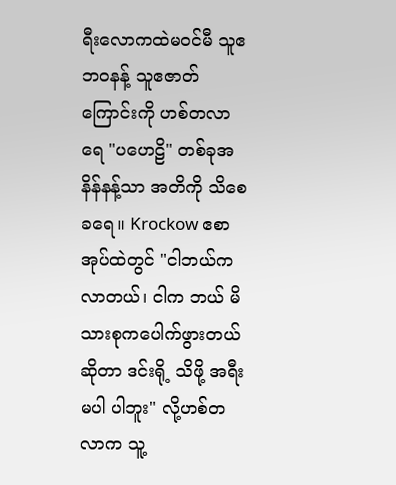ရီးလောကထဲမဝင်မီ သူဧဘဝနန့် သူဧဇာတ်ကြောင်းကို ဟစ်တလာရေ "ပဟေဠိ" တစ်ခုအနိန်နန့်သာ အတိကို သိစေခရေ။ Krockow ဧစာအုပ်ထဲတွင် "ငါဘယ်ကလာတယ်၊ ငါက ဘယ် မိသားစုကပေါက်ဖွားတယ်ဆိုတာ ဒင်းရို့ သိဖို့ အရီးမပါ ပါဘူး" လို့ဟစ်တလာက သူ့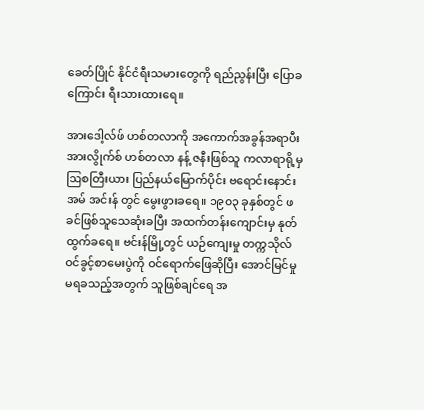ခေတ်ပြိုင် နိုင်ငံရီးသမားတွေကို ရည်ညွန်းပြီး ပြောခကြောင်း ရီးသားထားရေ။

အားဒေါ့လ်ဖ် ဟစ်တလာကို အကောက်အခွန်အရာပီး အားလွိုက်စ် ဟစ်တလာ နန့် ဇနီးဖြစ်သူ ကလာရာရို့မှ ဩစတြီးယား ပြည်နယ်မြောက်ပိုင်း ဗရောင်းနောင်း အမ် အင်းန် တွင် မွေးဖွားခရေ။ ၁၉၀၃ ခုနှစ်တွင် ဖခင်ဖြစ်သူသေဆုံးခပြီး အထက်တန်းကျောင်းမှ နုတ်ထွက်ခရေ။ ဗင်းန်မြို့တွင် ယဉ်ကျေးမှု တက္ကသိုလ် ဝင်ခွင့်စာမေးပွဲကို ဝင်ရောက်ဖြေဆိုပြီး အောင်မြင်မှုမရခသည့်အတွက် သူဖြစ်ချင်ရေ အ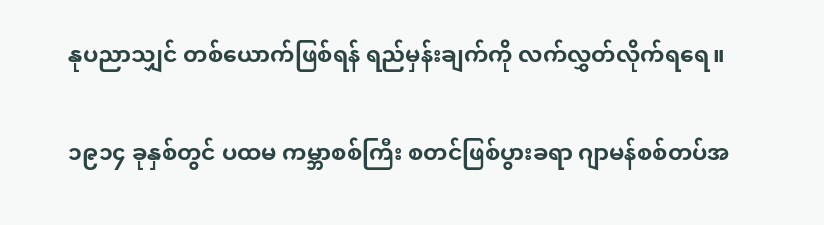နုပညာသျှင် တစ်ယောက်ဖြစ်ရန် ရည်မှန်းချက်ကို လက်လွှတ်လိုက်ရရေ။

၁၉၁၄ ခုနှစ်တွင် ပထမ ကမ္ဘာစစ်ကြီး စတင်ဖြစ်ပွားခရာ ဂျာမန်စစ်တပ်အ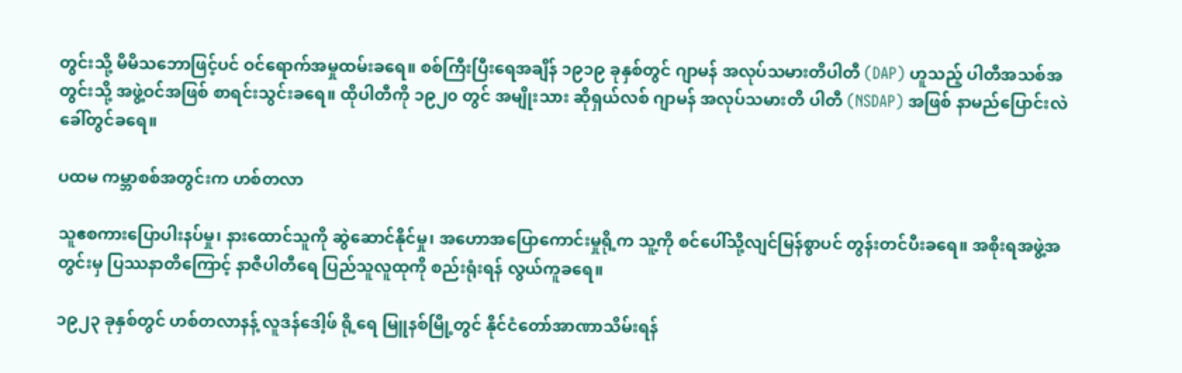တွင်းသို့ မိမိသဘောဖြင့်ပင် ဝင်ရောက်အမှုထမ်းခရေ။ စစ်ကြီးပြီးရေအချိန် ၁၉၁၉ ခုနှစ်တွင် ဂျာမန် အလုပ်သမားတိပါတီ (DAP) ဟူသည့် ပါတီအသစ်အတွင်းသို့ အဖွဲ့ဝင်အဖြစ် စာရင်းသွင်းခရေ။ ထိုပါတီကို ၁၉၂၀ တွင် အမျိုးသား ဆိုရှယ်လစ် ဂျာမန် အလုပ်သမားတိ ပါတီ (NSDAP) အဖြစ် နာမည်ပြောင်းလဲ ခေါ်တွင်ခရေ။

ပထမ ကမ္ဘာစစ်အတွင်းက ဟစ်တလာ

သူဧစကားပြောပါးနပ်မှု၊ နားထောင်သူကို ဆွဲဆောင်နိုင်မှု၊ အဟောအပြောကောင်းမှုရို့က သူ့ကို စင်ပေါ်သို့လျင်မြန်စွာပင် တွန်းတင်ပီးခရေ။ အစိုးရအဖွဲ့အတွင်းမှ ပြဿနာတိကြောင့် နာဇီပါတီရေ ပြည်သူလူထုကို စည်းရုံးရန် လွယ်ကူခရေ။

၁၉၂၃ ခုနှစ်တွင် ဟစ်တလာနန့် လူဒန်ဒေါ့ဖ် ရို့ရေ မြူနစ်မြို့တွင် နိုင်ငံတော်အာဏာသိမ်းရန်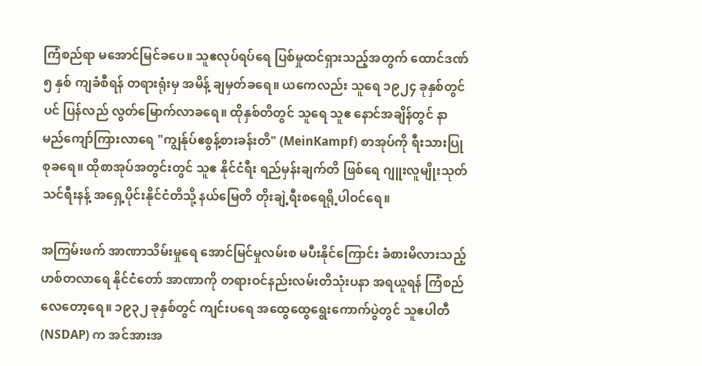ကြံစည်ရာ မအောင်မြင်ခပေ။ သူဧလုပ်ရပ်ရေ ပြစ်မှုထင်ရှားသည့်အတွက် ထောင်ဒဏ် ၅ နှစ် ကျခံစီရန် တရားရုံးမှ အမိန့် ချမှတ်ခရေ။ ယကေလည်း သူရေ ၁၉၂၄ ခုနှစ်တွင်ပင် ပြန်လည် လွတ်မြောက်လာခရေ။ ထိုနှစ်တိတွင် သူရေ သူဧ နောင်အချိန်တွင် နာမည်ကျော်ကြားလာရေ "ကျွန်ုပ်ဧစွန့်စားခန်းတိ" (MeinKampf) စာအုပ်ကို ရီးသားပြုစုခရေ။ ထိုစာအုပ်အတွင်းတွင် သူဧ နိုင်ငံရီး ရည်မှန်းချက်တိ ဖြစ်ရေ ဂျူးလူမျိုးသုတ်သင်ရီးနန့် အရှေ့ပိုင်းနိုင်ငံတိသို့ နယ်မြေတိ တိုးချဲ့ရီးစရေရို့ပါဝင်ရေ။

အကြမ်းဖက် အာဏာသိမ်းမှုရေ အောင်မြင်မှုလမ်းစ မပီးနိုင်ကြောင်း ခံစားမိလားသည့် ဟစ်တလာရေ နိုင်ငံတော် အာဏာကို တရားဝင်နည်းလမ်းတိသုံးပနာ အရယူရန် ကြံစည်လေတော့ရေ။ ၁၉၃၂ ခုနှစ်တွင် ကျင်းပရေ အထွေထွေရွေးကောက်ပွဲတွင် သူဧပါတီ (NSDAP) က အင်အားအ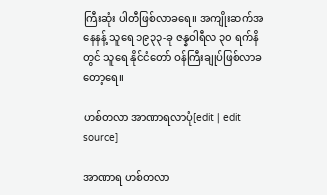ကြီးဆုံး ပါတီဖြစ်လာခရေ။ အကျိုးဆက်အနေနန့် သူရေ ၁၉၃၃-ခု ဇန္နဝါရီလ ၃၀ ရက်နိတွင် သူရေ နိုင်ငံတော် ဝန်ကြီးချုပ်ဖြစ်လာခတော့ရေ။

ဟစ်တလာ အာဏာရလာပုံ[edit | edit source]

အာဏာရ ဟစ်တလာ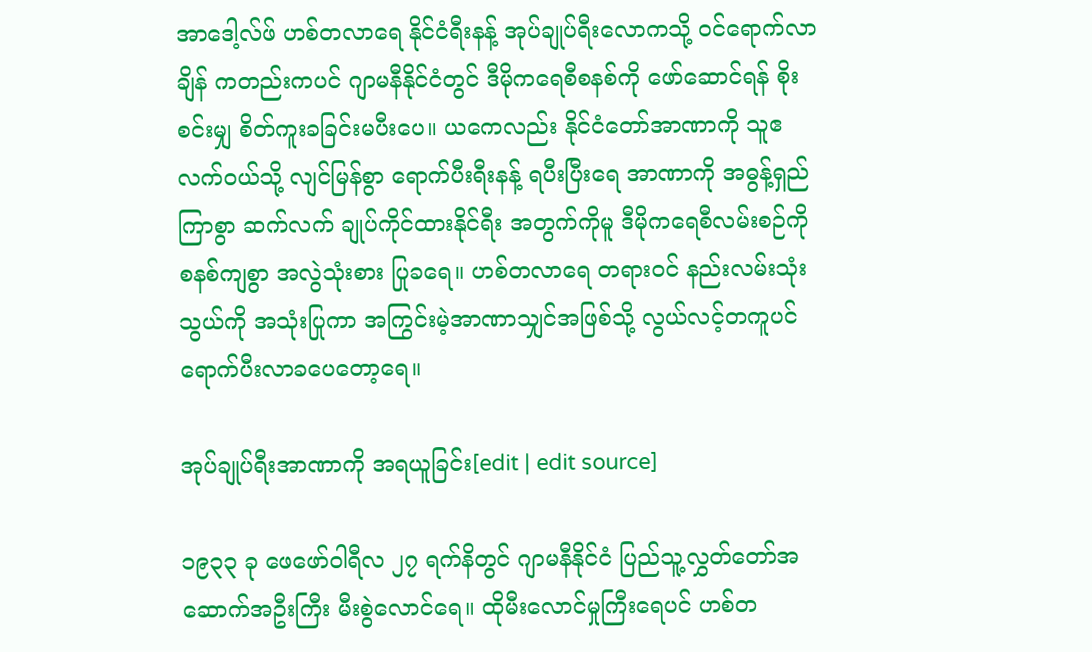အာဒေါ့လ်ဖ် ဟစ်တလာရေ နိုင်ငံရီးနန့် အုပ်ချုပ်ရီးလောကသို့ ဝင်ရောက်လာချိန် ကတည်းကပင် ဂျာမနီနိုင်ငံတွင် ဒီမိုကရေစီစနစ်ကို ဖော်ဆောင်ရန် စိုးစင်းမျှ စိတ်ကူးခခြင်းမပီးပေ။ ယကေလည်း နိုင်ငံတော်အာဏာကို သူဧလက်ဝယ်သို့ လျင်မြန်စွာ ရောက်ပီးရီးနန့် ရပီးပြီးရေ အာဏာကို အဓွန့်ရှည်ကြာစွာ ဆက်လက် ချုပ်ကိုင်ထားနိုင်ရီး အတွက်ကိုမူ ဒီမိုကရေစီလမ်းစဉ်ကို စနစ်ကျစွာ အလွဲသုံးစား ပြုခရေ။ ဟစ်တလာရေ တရားဝင် နည်းလမ်းသုံးသွယ်ကို အသုံးပြုကာ အကြွင်းမဲ့အာဏာသျှင်အဖြစ်သို့ လွယ်လင့်တကူပင် ရောက်ပီးလာခပေတော့ရေ။

အုပ်ချုပ်ရီးအာဏာကို အရယူခြင်း[edit | edit source]

၁၉၃၃ ခု ဖေဖော်ဝါရီလ ၂၇ ရက်နိတွင် ဂျာမနီနိုင်ငံ ပြည်သူ့လွှတ်တော်အဆောက်အဦးကြီး မီးစွဲလောင်ရေ။ ထိုမီးလောင်မှုကြီးရေပင် ဟစ်တ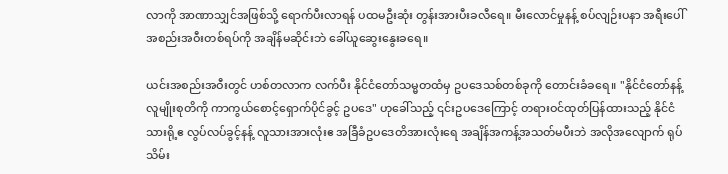လာကို အာဏာသျှင်အဖြစ်သို့ ရောက်ပီးလာရန် ပထမဦးဆုံး တွန်းအားပီးခလီရေ။ မီးလောင်မှုနန့် စပ်လျဉ်းပနာ အရီးပေါ်အစည်းအဝီးတစ်ရပ်ကို အချိန်မဆိုင်းဘဲ ခေါ်ယူဆွေးနွေးခရေ။

ယင်းအစည်းအဝီးတွင် ဟစ်တလာက လက်ပီး နိုင်ငံတော်သမ္မတထံမှ ဥပဒေသစ်တစ်ခုကို တောင်းခံခရေ။ "နိုင်ငံတော်နန့် လူမျိုးစုတိကို ကာကွယ်စောင့်ရှောက်ပိုင်ခွင့် ဥပဒေ" ဟုခေါ်သည့် ၎င်းဥပဒေကြောင့် တရားဝင်ထုတ်ပြန်ထားသည့် နိုင်ငံသားရို့ဧ လွပ်လပ်ခွင့်နန့် လူသားအားလုံးဧ အခြီခံဥပဒေတိအားလုံးရေ အချိန်အကန့်အသတ်မပီးဘဲ အလိုအလျောက် ရုပ်သိမ်း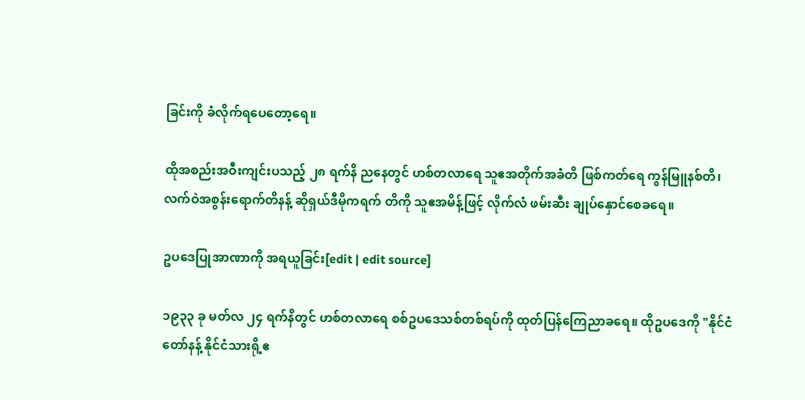ခြင်းကို ခံလိုက်ရပေတော့ရေ။

ထိုအစည်းအဝီးကျင်းပသည့် ၂၈ ရက်နိ ညနေတွင် ဟစ်တလာရေ သူဧအတိုက်အခံတိ ဖြစ်ကတ်ရေ ကွန်မြူနစ်တိ၊ လက်ဝဲအစွန်းရောက်တိနန့် ဆိုရှယ်ဒီမိုကရက် တိကို သူဧအမိန့်ဖြင့် လိုက်လံ ဖမ်းဆီး ချုပ်နှောင်စေခရေ။

ဥပဒေပြုအာဏာကို အရယူခြင်း[edit | edit source]

၁၉၃၃ ခု မတ်လ ၂၄ ရက်နိတွင် ဟစ်တလာရေ စစ်ဥပဒေသစ်တစ်ရပ်ကို ထုတ်ပြန်ကြေညာခရေ။ ထိုဥပဒေကို "နိုင်ငံတော်နန့် နိုင်ငံသားရို့ဧ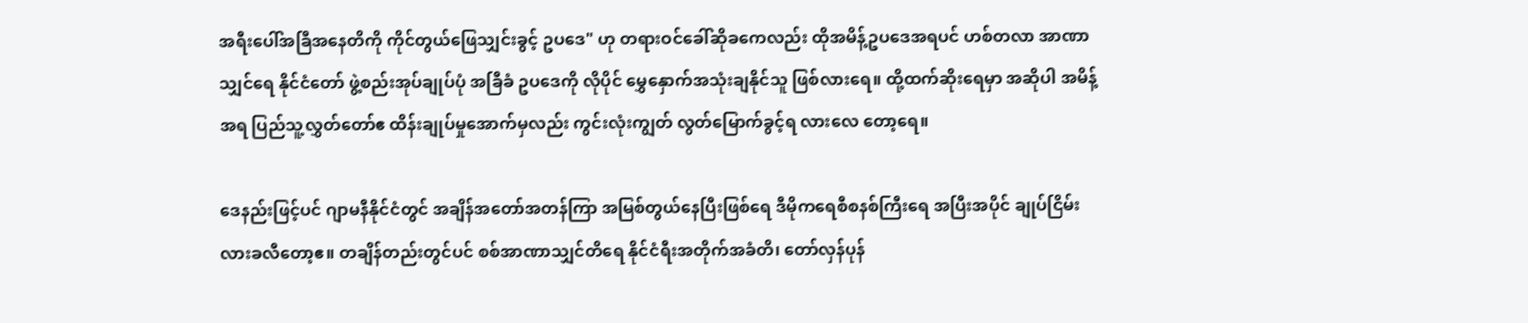အရီးပေါ်အခြီအနေတိကို ကိုင်တွယ်ဖြေသျှင်းခွင့် ဥပဒေ" ဟု တရားဝင်ခေါ်ဆိုခကေလည်း ထိုအမိန့်ဥပဒေအရပင် ဟစ်တလာ အာဏာသျှင်ရေ နိုင်ငံတော် ဖွဲ့စည်းအုပ်ချုပ်ပုံ အခြီခံ ဥပဒေကို လိုပိုင် မွှေနှောက်အသုံးချနိုင်သူ ဖြစ်လားရေ။ ထို့ထက်ဆိုးရေမှာ အဆိုပါ အမိန့်အရ ပြည်သူ့လွှတ်တော်ဧ ထိန်းချုပ်မှုအောက်မှလည်း ကွင်းလုံးကျွတ် လွတ်မြောက်ခွင့်ရ လားလေ တော့ရေ။

ဒေနည်းဖြင့်ပင် ဂျာမနီနိုင်ငံတွင် အချိန်အတော်အတန်ကြာ အမြစ်တွယ်နေပြီးဖြစ်ရေ ဒီမိုကရေစီစနစ်ကြီးရေ အပြီးအပိုင် ချုပ်ငြိမ်းလားခလီတော့ဧ။ တချိန်တည်းတွင်ပင် စစ်အာဏာသျှင်တိရေ နိုင်ငံရီးအတိုက်အခံတိ၊ တော်လှန်ပုန်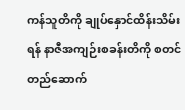ကန်သူတိကို ချုပ်နှောင်ထိန်းသိမ်းရန် နာဇီအကျဉ်းစခန်းတိကို စတင် တည်ဆောက်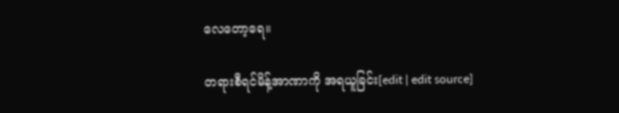လေတော့ရေ။

တရားစီရင်မိန့်အာဏာကို အရယူခြင်း[edit | edit source]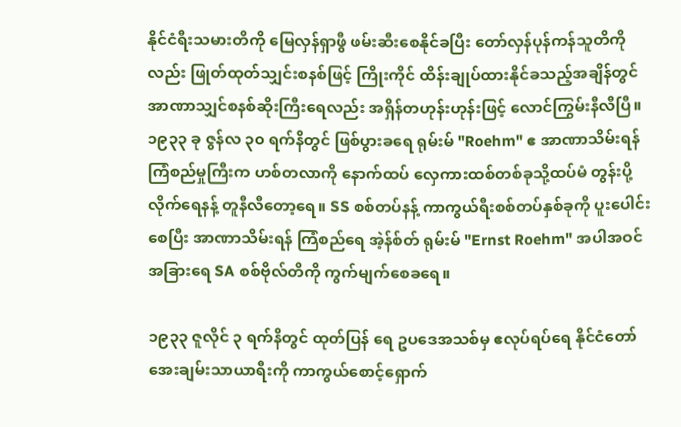နိုင်ငံရီးသမားတိကို မြေလှန်ရှာဖွီ ဖမ်းဆီးစေနိုင်ခပြီး တော်လှန်ပုန်ကန်သူတိကိုလည်း ဖြုတ်ထုတ်သျှင်းစနစ်ဖြင့် ကြိုးကိုင် ထိန်းချုပ်ထားနိုင်ခသည့်အချိန်တွင် အာဏာသျှင်စနစ်ဆိုးကြီးရေလည်း အရှိန်တဟုန်းဟုန်းဖြင့် လောင်ကြွမ်းနီလီပြီ။ ၁၉၃၃ ခု ဇွန်လ ၃၀ ရက်နိတွင် ဖြစ်ပွားခရေ ရုမ်းမ် "Roehm" ဧ အာဏာသိမ်းရန် ကြံစည်မှုကြီးက ဟစ်တလာကို နောက်ထပ် လှေကားထစ်တစ်ခုသို့ထပ်မံ တွန်းပို့လိုက်ရေနန့် တူနီလီတော့ရေ။ SS စစ်တပ်နန့် ကာကွယ်ရီးစစ်တပ်နှစ်ခုကို ပူးပေါင်းစေပြီး အာဏာသိမ်းရန် ကြံစည်ရေ အဲ့န်စ်တ် ရုမ်းမ် "Ernst Roehm" အပါအဝင် အခြားရေ SA စစ်ဗိုလ်တိကို ကွက်မျက်စေခရေ။

၁၉၃၃ ဇူလိုင် ၃ ရက်နိတွင် ထုတ်ပြန် ရေ ဥပဒေအသစ်မှ ဧလုပ်ရပ်ရေ နိုင်ငံတော် အေးချမ်းသာယာရီးကို ကာကွယ်စောင့်ရှောက်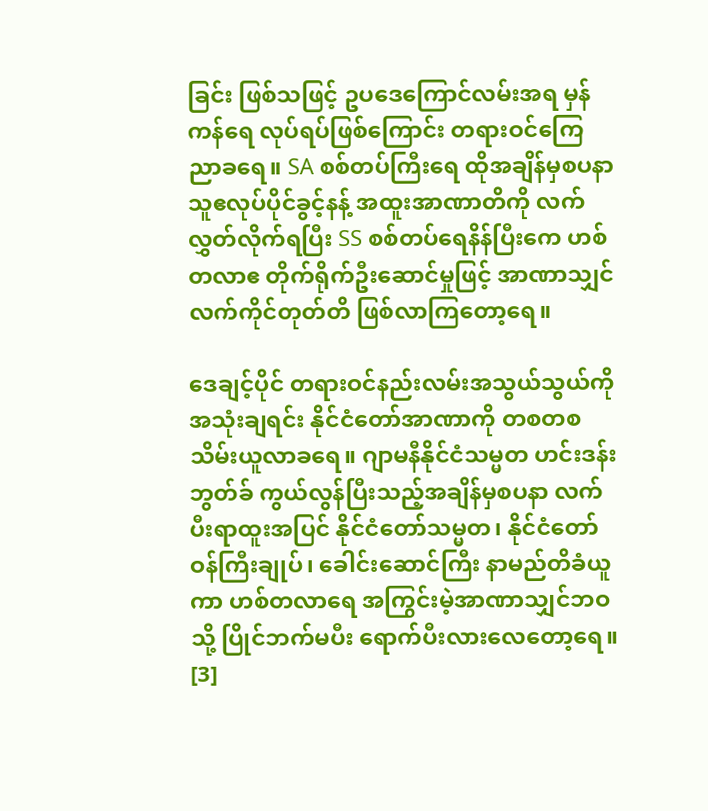ခြင်း ဖြစ်သဖြင့် ဥပဒေကြောင်လမ်းအရ မှန်ကန်ရေ လုပ်ရပ်ဖြစ်ကြောင်း တရားဝင်ကြေညာခရေ။ SA စစ်တပ်ကြီးရေ ထိုအချိန်မှစပနာ သူဧလုပ်ပိုင်ခွင့်နန့် အထူးအာဏာတိကို လက်လွှတ်လိုက်ရပြီး SS စစ်တပ်ရေနိန်ပြီးကေ ဟစ်တလာဧ တိုက်ရိုက်ဦးဆောင်မှုဖြင့် အာဏာသျှင်လက်ကိုင်တုတ်တိ ဖြစ်လာကြတော့ရေ။

ဒေချင့်ပိုင် တရားဝင်နည်းလမ်းအသွယ်သွယ်ကို အသုံးချရင်း နိုင်ငံတော်အာဏာကို တစတစသိမ်းယူလာခရေ။ ဂျာမနီနိုင်ငံသမ္မတ ဟင်းဒန်းဘွတ်ခ် ကွယ်လွန်ပြီးသည့်အချိန်မှစပနာ လက်ပီးရာထူးအပြင် နိုင်ငံတော်သမ္မတ၊ နိုင်ငံတော်ဝန်ကြီးချုပ်၊ ခေါင်းဆောင်ကြီး နာမည်တိခံယူကာ ဟစ်တလာရေ အကြွင်းမဲ့အာဏာသျှင်ဘဝသို့ ပြိုင်ဘက်မပီး ရောက်ပီးလားလေတော့ရေ။ [3]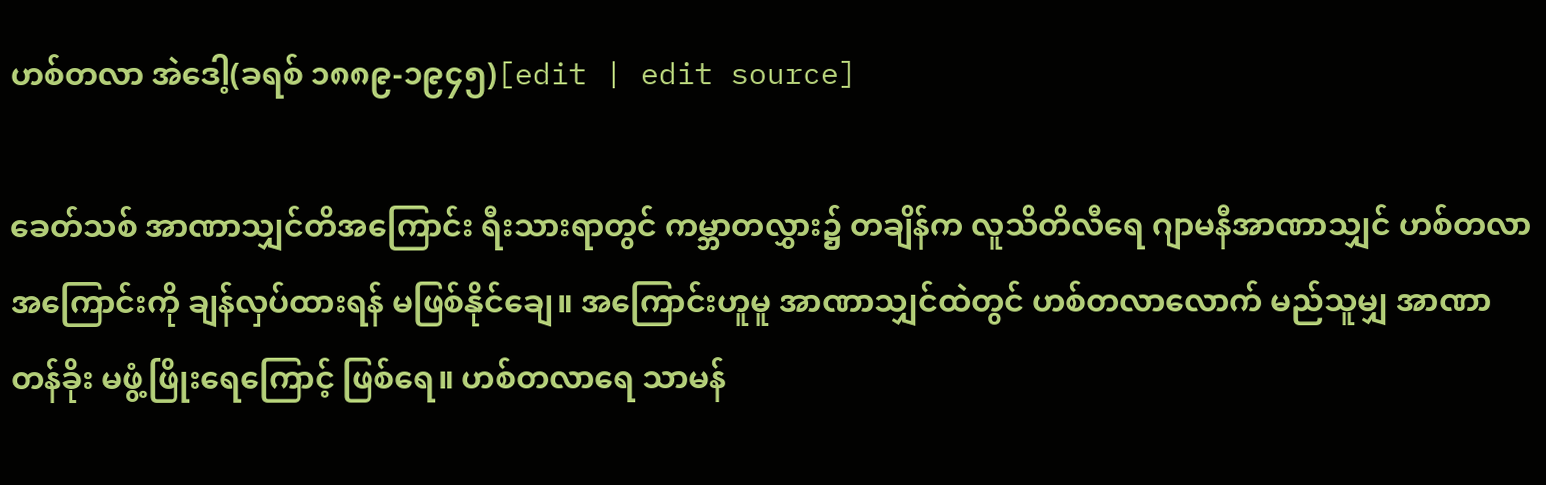ဟစ်တလာ အဲဒေါ့(ခရစ် ၁၈၈၉-၁၉၄၅)[edit | edit source]

ခေတ်သစ် အာဏာသျှင်တိအကြောင်း ရီးသားရာတွင် ကမ္ဘာတလွှား၌ တချိန်က လူသိတိလီရေ ဂျာမနီအာဏာသျှင် ဟစ်တလာ အကြောင်းကို ချန်လှပ်ထားရန် မဖြစ်နိုင်ချေ။ အကြောင်းဟူမူ အာဏာသျှင်ထဲတွင် ဟစ်တလာလောက် မည်သူမျှ အာဏာ တန်ခိုး မဖွံ့ဖြိုးရေကြောင့် ဖြစ်ရေ။ ဟစ်တလာရေ သာမန်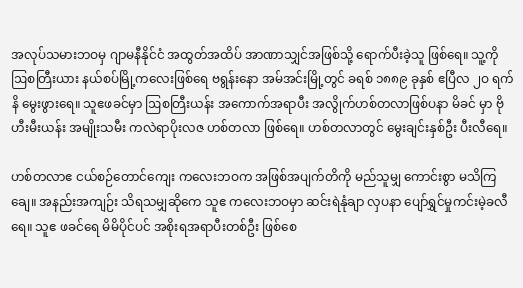အလုပ်သမားဘဝမှ ဂျာမနီနိုင်ငံ အထွတ်အထိပ် အာဏာသျှင်အဖြစ်သို့ ရောက်ပီးခဲ့သူ ဖြစ်ရေ။ သူ့ကို ဩစတြီးယား နယ်စပ်မြို့ကလေးဖြစ်ရေ ဗရွန်းနော အမ်အင်းမြို့တွင် ခရစ် ၁၈၈၉ ခုနှစ် ဧပြီလ ၂ဝ ရက်နိ မွေးဖွားရေ။ သူဧဖခင်မှာ ဩစတြီးယန်း အကောက်အရာပီး အလွိုက်ဟစ်တလာဖြစ်ပနာ မိခင် မှာ ဗိုဟီးမီးယန်း အမျိုးသမီး ကလဲရာပိုးလဇ ဟစ်တလာ ဖြစ်ရေ။ ဟစ်တလာတွင် မွေးချင်းနှစ်ဦး ပီးလီရေ။

ဟစ်တလာဧ ငယ်စဉ်တောင်ကျေး ကလေးဘဝက အဖြစ်အပျက်တိကို မည်သူမျှ ကောင်းစွာ မသိကြချေ။ အနည်းအကျဉ်း သိရသမျှဆိုကေ သူဧ ကလေးဘဝမှာ ဆင်းရဲနုံချာ လှပနာ ပျော်ရွှင်မှုကင်းမဲ့ခလီရေ။ သူဧ ဖခင်ရေ မိမိပိုင်ပင် အစိုးရအရာပီးတစ်ဦး ဖြစ်စေ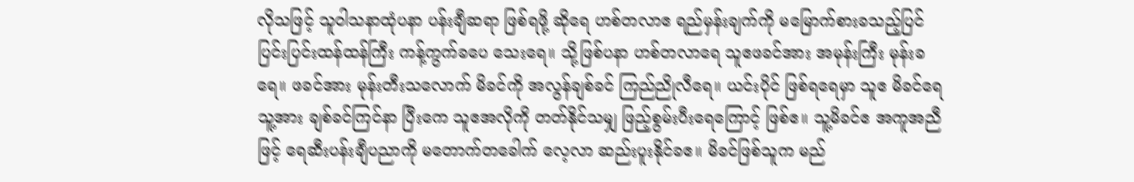လိုသဖြင့် သူဝါသနာထုံပနာ ပန်းချီဆရာ ဖြစ်ရဖို့ ဆိုရေ ဟစ်တလာဧ ရည်မှန်းချက်ကို မမြောက်စားခသည့်ပြင် ပြင်းပြင်းထန်ထန်ကြီး ကန့်ကွက်ခပေ သေးရေ။ သို့ဖြစ်ပနာ ဟစ်တလာရေ သူဧဖခင်အား အမုန်းကြီး မုန်းခရေ။ ဖခင်အား မုန်းတီးသလောက် မိခင်ကို အလွန်ချစ်ခင် ကြည်ညိုလီရေ။ ယင်းပိုင် ဖြစ်ရရေမှာ သူဧ မိခင်ရေ သူ့အား ချစ်ခင်ကြင်နာ ပြီးကေ သူဧအလိုကို တတ်နိုင်သမျှ ဖြည့်စွမ်းပီးရေကြောင့် ဖြစ်ဧ။ သူ့မိခင်ဧ အကူအညီဖြင့် ရေဆီးပန်းချီပညာကို မတောက်တခေါက် လေ့လာ ဆည်းပူးနိုင်ခဧ။ မိခင်ဖြစ်သူက မည်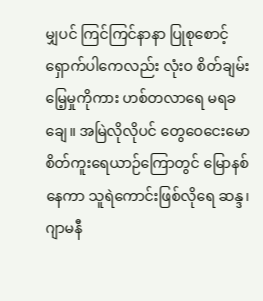မျှပင် ကြင်ကြင်နာနာ ပြုစုစောင့်ရှောက်ပါကေလည်း လုံးဝ စိတ်ချမ်းမြေ့မှုကိုကား ဟစ်တလာရေ မရခချေ။ အမြဲလိုလိုပင် တွေဝေငေးမော စိတ်ကူးရေယာဉ်ကြောတွင် မြောနစ်နေကာ သူရဲကောင်းဖြစ်လိုရေ ဆန္ဒ၊ ဂျာမနီ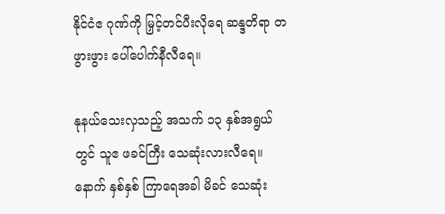နိုင်ငံဧ ဂုဏ်ကို မြှင့်တင်ပီးလိုရေ ဆန္ဒတိရာ တဖွားဖွား ပေါ်ပေါက်နီလီရေ။

နုနယ်သေးလှသည့် အသက် ၁၃ နှစ်အရွယ်တွင် သူဧ ဖခင်ကြီး သေဆုံးလားလီရေ။ နောက် နှစ်နှစ် ကြာရေအခါ မိခင် သေဆုံး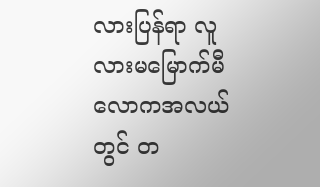လားပြန်ရာ လူလားမမြောက်မီ လောကအလယ်တွင် တ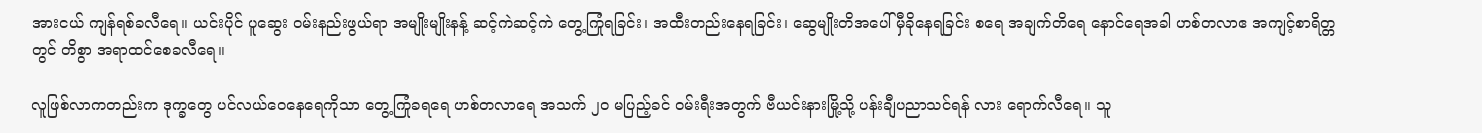အားငယ် ကျန်ရစ်ခလီရေ။ ယင်းပိုင် ပူဆွေး ဝမ်းနည်းဖွယ်ရာ အမျိုးမျိုးနန့် ဆင့်ကဲဆင့်ကဲ တွေ့ကြုံရခြင်း၊ အထီးတည်းနေရခြင်း၊ ဆွေမျိုးတိအပေါ် မှီခိုနေရခြင်း စရေ အချက်တိရေ နောင်ရေအခါ ဟစ်တလာဧ အကျင့်စာရိတ္တတွင် တိစွာ အရာထင်စေခလီရေ။

လူဖြစ်လာကတည်းက ဒုက္ခတွေ ပင်လယ်ဝေနေရေကိုသာ တွေ့ကြုံခရရေ ဟစ်တလာရေ အသက် ၂ဝ မပြည့်ခင် ဝမ်းရီးအတွက် ဗီယင်းနားမြို့သို့ ပန်းချီပညာသင်ရန် လား ရောက်လီရေ။ သူ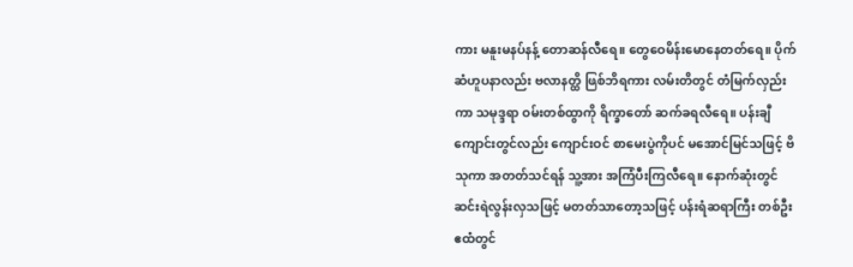ကား မနူးမနပ်နန့် တောဆန်လီရေ။ တွေဝေမိန်းမောနေတတ်ရေ။ ပိုက်ဆံဟူပနာလည်း ဗလာနတ္ထိ ဖြစ်ဘိရကား လမ်းတိတွင် တံမြက်လှည်းကာ သမုဒ္ဒရာ ဝမ်းတစ်ထွာကို ရိက္ခာတော် ဆက်ခရလီရေ။ ပန်းချီကျောင်းတွင်လည်း ကျောင်းဝင် စာမေးပွဲကိုပင် မအောင်မြင်သဖြင့် ဗိသုကာ အတတ်သင်ရန် သူ့အား အကြံပီးကြလီရေ။ နောက်ဆုံးတွင် ဆင်းရဲလွန်းလှသဖြင့် မတတ်သာတော့သဖြင့် ပန်းရံဆရာကြီး တစ်ဦးဧထံတွင်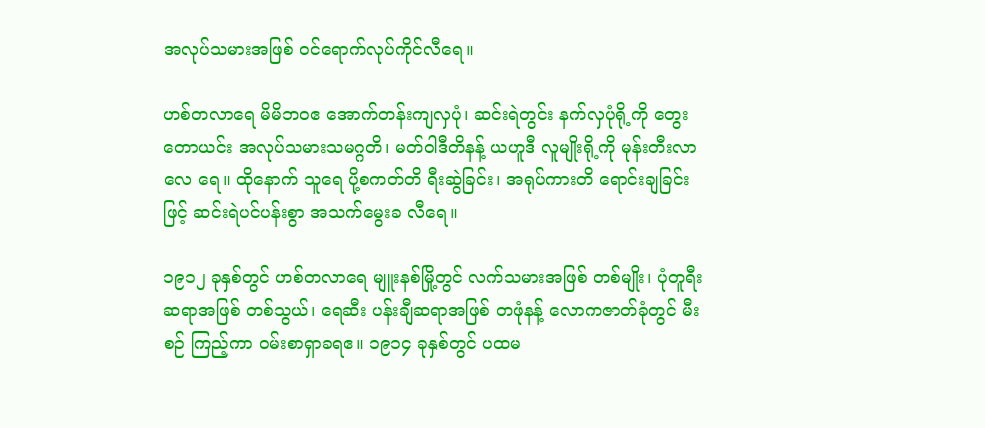အလုပ်သမားအဖြစ် ဝင်ရောက်လုပ်ကိုင်လီရေ။

ဟစ်တလာရေ မိမိဘဝဧ အောက်တန်းကျလှပုံ၊ ဆင်းရဲတွင်း နက်လှပုံရို့ကို တွေးတောယင်း အလုပ်သမားသမဂ္ဂတိ၊ မတ်ဝါဒီတိနန့် ယဟူဒီ လူမျိုးရို့ကို မုန်းတီးလာလေ ရေ။ ထိုနောက် သူရေ ပို့စကတ်တိ ရီးဆွဲခြင်း၊ အရုပ်ကားတိ ရောင်းချခြင်းဖြင့် ဆင်းရဲပင်ပန်းစွာ အသက်မွေးခ လီရေ။

၁၉၁၂ ခုနှစ်တွင် ဟစ်တလာရေ မျူးနစ်မြို့တွင် လက်သမားအဖြစ် တစ်မျိုး၊ ပုံတူရီးဆရာအဖြစ် တစ်သွယ်၊ ရေဆီး ပန်းချီဆရာအဖြစ် တဖုံနန့် လောကဇာတ်ခုံတွင် မီးစဉ် ကြည့်ကာ ဝမ်းစာရှာခရဧ။ ၁၉၁၄ ခုနှစ်တွင် ပထမ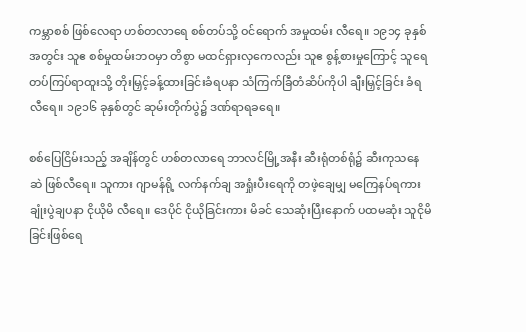ကမ္ဘာစစ် ဖြစ်လေရာ ဟစ်တလာရေ စစ်တပ်သို့ ဝင်ရောက် အမှုထမ်း လီရေ။ ၁၉၁၄ ခုနှစ်အတွင်း သူဧ စစ်မှုထမ်းဘဝမှာ တိစွာ မထင်ရှားလှကေလည်း သူဧ စွန့်စားမှုကြောင့် သူရေ တပ်ကြပ်ရာထူးသို့ တိုးမြှင့်ခန့်ထားခြင်းခံရပနာ သံကြက်ခြီတံဆိပ်ကိုပါ ချီးမြှင့်ခြင်း ခံရလီရေ။ ၁၉၁၆ ခုနှစ်တွင် ဆုမ်းတိုက်ပွဲ၌ ဒဏ်ရာရခရေ။

စစ်ပြေငြိမ်းသည့် အချိန်တွင် ဟစ်တလာရေ ဘာလင်မြို့အနီး ဆီးရုံတစ်ရုံ၌ ဆီးကုသနေဆဲ ဖြစ်လီရေ။ သူကား ဂျာမန်ရို့ လက်နက်ချ အရှုံးပီးရေကို တဖဲ့ချေမျှ မကြေနပ်ရကား ချုံးပွဲချပနာ ငိုယိုမိ လီရေ။ ဒေပိုင် ငိုယိုခြင်းကား မိခင် သေဆုံးပြီးနောက် ပထမဆုံး သူငိုမိခြင်းဖြစ်ရေ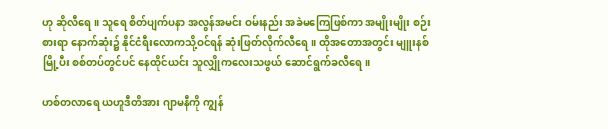ဟု ဆိုလီရေ။ သူရေ စိတ်ပျက်ပနာ အလွန်အမင်း ဝမ်းနည်း အခဲမကြေဖြစ်ကာ အမျိုးမျိုး စဉ်းစားရာ နောက်ဆုံး၌ နိုင်ငံရီးလောကသို့ဝင်ရန် ဆုံးဖြတ်လိုက်လီရေ။ ထိုအတောအတွင်း မျူးနစ်မြို့ပီး စစ်တပ်တွင်ပင် နေထိုင်ယင်း သူလျှိုကလေးသဖွယ် ဆောင်ရွက်ခလီရေ။

ဟစ်တလာရေ ယဟူဒီတိအား ဂျာမနီကို ကျွန်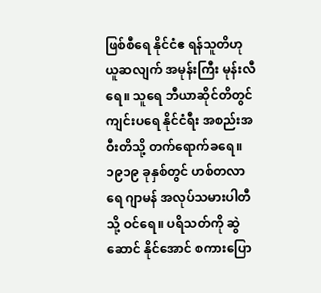ဖြစ်စီရေ နိုင်ငံဧ ရန်သူတိဟု ယူဆလျက် အမုန်းကြီး မုန်းလီရေ။ သူရေ ဘီယာဆိုင်တိတွင် ကျင်းပရေ နိုင်ငံရီး အစည်းအဝီးတိသို့ တက်ရောက်ခရေ။ ၁၉၁၉ ခုနှစ်တွင် ဟစ်တလာရေ ဂျာမန် အလုပ်သမားပါတီသို့ ဝင်ရေ။ ပရိသတ်ကို ဆွဲဆောင် နိုင်အောင် စကားပြော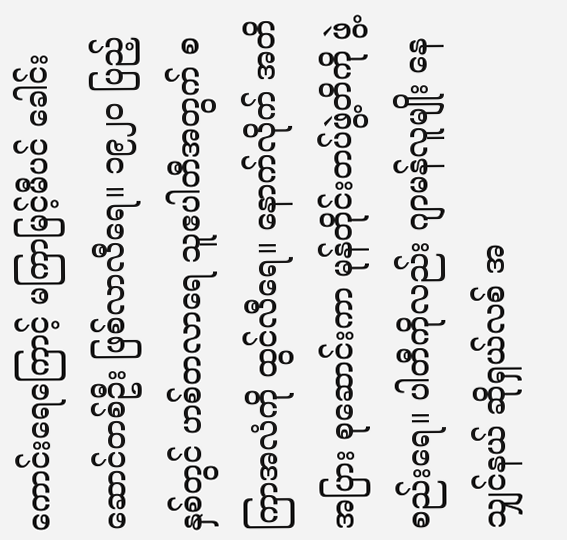ကောင်းရေကြောင့် မကြာမြင့်မီပင် ခေါင်းဆောင်တစ်ဦး ဖြစ်လာလီရေ။ ၁၉၂ဝ ပြည့်နှစ်တွင် ဟစ်တလာရေ သူဧပါတီအတွက် စကြာအလံကို ထွင်လီရေ။ နောက်လိုက် အတိအပြား စုဆောင်းကာ မုန်တိုင်းတပ်ဖွဲ့တိကို ဖွဲ့စည်းရေ။ ပါတီကိုလည်း ဂျာမန်လူမျိုး နေသျှင်နယ် ဆိုရှယ်လစ် အ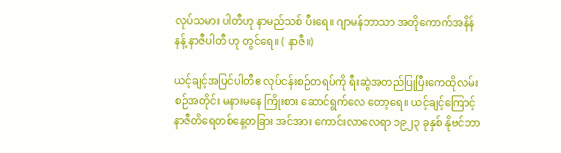လုပ်သမား ပါတီဟု နာမည်သစ် ပီးရေ။ ဂျာမန်ဘာသာ အတိုကောက်အနိန်နန့် နာဇီပါတီ ဟု တွင်ရေ။ ( နာဇီ။)

ယင့်ချင့်အပြင်ပါတီဧ လုပ်ငန်းစဉ်တရပ်ကို ရီးဆွဲအတည်ပြုပြီးကေထိုလမ်းစဉ်အတိုင်း မနားမနေ ကြိုးစား ဆောင်ရွက်လေ တော့ရေ။ ယင့်ချင့်ကြောင့် နာဇီတိရေတစ်နေ့တခြား အင်အား ကောင်းလာလေရာ ၁၉၂၃ ခုနှစ် နိုဗင်ဘာ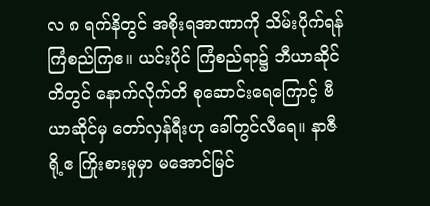လ ၈ ရက်နိတွင် အစိုးရအာဏာကို သိမ်းပိုက်ရန် ကြံစည်ကြဧ။ ယင်းပိုင် ကြံစည်ရာ၌ ဘီယာဆိုင်တိတွင် နောက်လိုက်တိ စုဆောင်းရေကြောင့် ဗီယာဆိုင်မှ တော်လှန်ရီးဟု ခေါ်တွင်လီရေ။ နာဇီရို့ဧ ကြိုးစားမှုမှာ မအောင်မြင်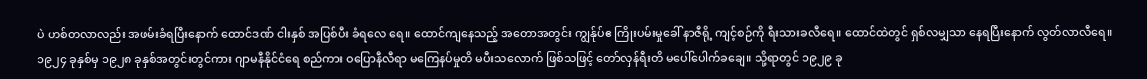ပဲ ဟစ်တလာလည်း အဖမ်းခံရပြီးနောက် ထောင်ဒဏ် ငါးနှစ် အပြစ်ပီး ခံရလေ ရေ။ ထောင်ကျနေသည့် အတောအတွင်း ကျွန်ုပ်ဧ ကြိုးပမ်းမှုခေါ် နာဇီရို့ ကျင့်စဉ်ကို ရီးသားခလီရေ။ ထောင်ထဲတွင် ရှစ်လမျှသာ နေရပြီးနောက် လွတ်လာလီရေ။ ၁၉၂၄ ခုနှစ်မှ ၁၉၂၈ ခုနှစ်အတွင်းတွင်ကား ဂျာမနီနိုင်ငံရေ စည်ကား ဝပြောနီလီရာ မကြေနပ်မှုတိ မပီးသလောက် ဖြစ်သဖြင့် တော်လှန်ရီးတိ မပေါ်ပေါက်ခချေ။ သို့ရာတွင် ၁၉၂၉ ခု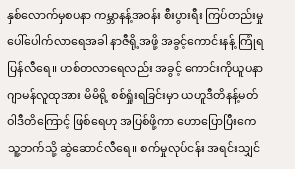နှစ်လောက်မှစပနာ ကမ္ဘာနန့်အဝန်း စီးပွားရီး ကြပ်တည်းမှု ပေါ်ပေါက်လာရေအခါ နာဇီရို့အဖို့ အခွင့်ကောင်းနန့် ကြုံရပြန်လီရေ။ ဟစ်တလာရေလည်း အခွင့် ကောင်းကိုယူပနာ ဂျာမန်လူထုအား မိမိရို့ စစ်ရှုံးရခြင်းမှာ ယဟူဒီတိနန့်မတ်ဝါဒီတိကြောင့် ဖြစ်ရေဟု အပြစ်ဖို့ကာ ဟောပြောပြီးကေ သူ့ဘက်သို့ ဆွဲဆောင်လီရေ။ စက်မှုလုပ်ငန်း အရင်းသျှင်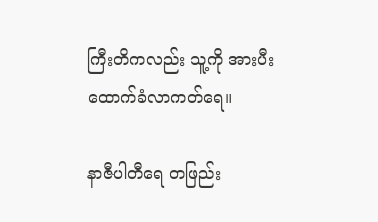ကြီးတိကလည်း သူ့ကို အားပီးထောက်ခံလာကတ်ရေ။

နာဇီပါတီရေ တဖြည်း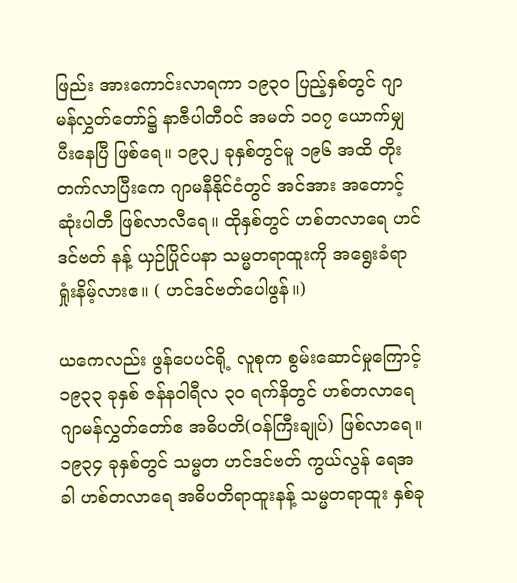ဖြည်း အားကောင်းလာရကာ ၁၉၃ဝ ပြည့်နှစ်တွင် ဂျာမန်လွှတ်တော်၌ နာဇီပါတီဝင် အမတ် ၁ဝ၇ ယောက်မျှ ပီးနေပြီ ဖြစ်ရေ။ ၁၉၃၂ ခုနှစ်တွင်မူ ၁၉၆ အထိ တိုးတက်လာပြီးကေ ဂျာမနီနိုင်ငံတွင် အင်အား အတောင့်ဆုံးပါတီ ဖြစ်လာလီရေ။ ထိုနှစ်တွင် ဟစ်တလာရေ ဟင်ဒင်ဗတ် နန့် ယှဉ်ပြိုင်ပနာ သမ္မတရာထူးကို အရွေးခံရာ ရှုံးနိမ့်လားဧ။ ( ဟင်ဒင်ဗတ်ပေါဖွန်။)

ယကေလည်း ဖွန်ပေပင်ရို့ လူစုက စွမ်းဆောင်မှုကြောင့် ၁၉၃၃ ခုနှစ် ဇန်နဝါရီလ ၃ဝ ရက်နိတွင် ဟစ်တလာရေ ဂျာမန်လွှတ်တော်ဧ အဓိပတိ(ဝန်ကြီးချုပ်) ဖြစ်လာရေ။ ၁၉၃၄ ခုနှစ်တွင် သမ္မတ ဟင်ဒင်ဗတ် ကွယ်လွန် ရေအခါ ဟစ်တလာရေ အဓိပတိရာထူးနန့် သမ္မတရာထူး နှစ်ခု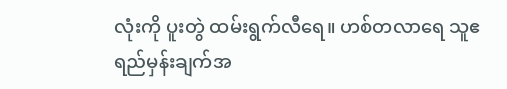လုံးကို ပူးတွဲ ထမ်းရွက်လီရေ။ ဟစ်တလာရေ သူဧ ရည်မှန်းချက်အ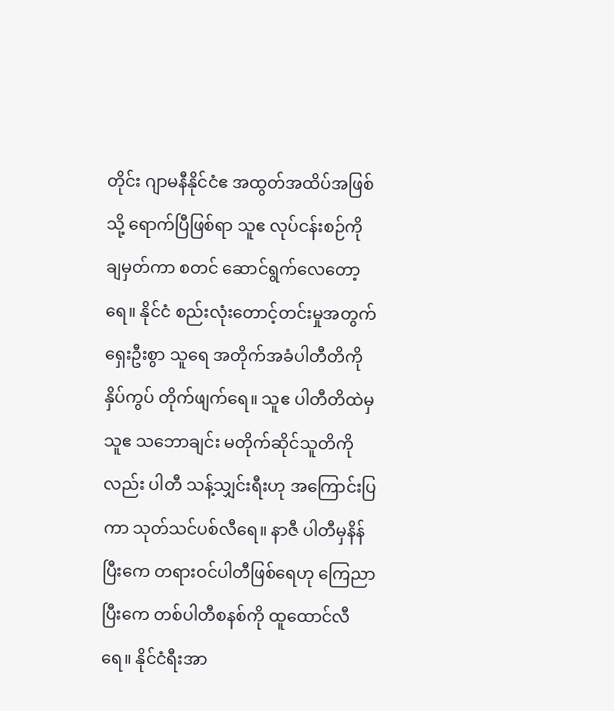တိုင်း ဂျာမနီနိုင်ငံဧ အထွတ်အထိပ်အဖြစ်သို့ ရောက်ပြီဖြစ်ရာ သူဧ လုပ်ငန်းစဉ်ကို ချမှတ်ကာ စတင် ဆောင်ရွက်လေတော့ရေ။ နိုင်ငံ စည်းလုံးတောင့်တင်းမှုအတွက် ရှေးဦးစွာ သူရေ အတိုက်အခံပါတီတိကို နှိပ်ကွပ် တိုက်ဖျက်ရေ။ သူဧ ပါတီတိထဲမှ သူဧ သဘောချင်း မတိုက်ဆိုင်သူတိကိုလည်း ပါတီ သန့်သျှင်းရီးဟု အကြောင်းပြကာ သုတ်သင်ပစ်လီရေ။ နာဇီ ပါတီမှနိန်ပြီးကေ တရားဝင်ပါတီဖြစ်ရေဟု ကြေညာပြီးကေ တစ်ပါတီစနစ်ကို ထူထောင်လီရေ။ နိုင်ငံရီးအာ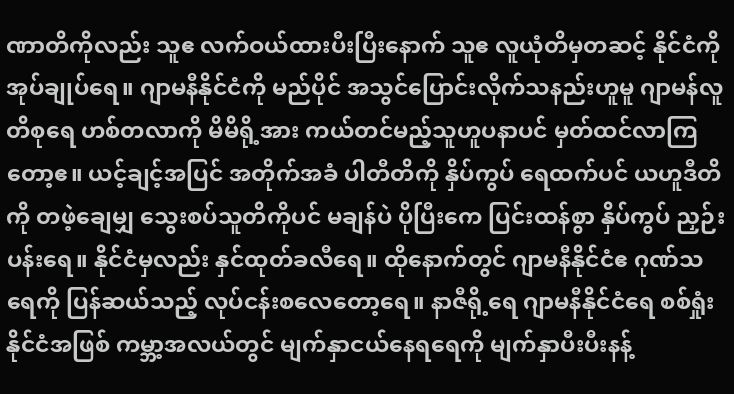ဏာတိကိုလည်း သူဧ လက်ဝယ်ထားပီးပြီးနောက် သူဧ လူယုံတိမှတဆင့် နိုင်ငံကို အုပ်ချုပ်ရေ။ ဂျာမနီနိုင်ငံကို မည်ပိုင် အသွင်ပြောင်းလိုက်သနည်းဟူမူ ဂျာမန်လူတိစုရေ ဟစ်တလာကို မိမိရို့အား ကယ်တင်မည့်သူဟူပနာပင် မှတ်ထင်လာကြတော့ဧ။ ယင့်ချင့်အပြင် အတိုက်အခံ ပါတီတိကို နှိပ်ကွပ် ရေထက်ပင် ယဟူဒီတိကို တဖဲ့ချေမျှ သွေးစပ်သူတိကိုပင် မချန်ပဲ ပိုပြီးကေ ပြင်းထန်စွာ နှိပ်ကွပ် ညှဉ်းပန်းရေ။ နိုင်ငံမှလည်း နှင်ထုတ်ခလီရေ။ ထိုနောက်တွင် ဂျာမနီနိုင်ငံဧ ဂုဏ်သရေကို ပြန်ဆယ်သည့် လုပ်ငန်းစလေတော့ရေ။ နာဇီရို့ရေ ဂျာမနီနိုင်ငံရေ စစ်ရှုံးနိုင်ငံအဖြစ် ကမ္ဘာ့အလယ်တွင် မျက်နှာငယ်နေရရေကို မျက်နှာပီးပီးနန့်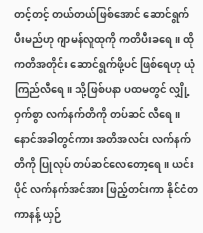တင့်တင့် တယ်တယ်ဖြစ်အောင် ဆောင်ရွက် ပီးမည်ဟု ဂျာမန်လူထုကို ကတိပီးခရေ။ ထိုကတိအတိုင်း ဆောင်ရွက်ဖို့ပင် ဖြစ်ရေဟု ယုံကြည်လီရေ။ သို့ဖြစ်ပနာ ပထမတွင် လျှို့ဝှက်စွာ လက်နက်တိကို တပ်ဆင် လီရေ။ နောင်အခါတွင်ကား အတိအလင်း လက်နက်တိကို ပြုလုပ် တပ်ဆင်လေတော့ရေ။ ယင်းပိုင် လက်နက်အင်အား ဖြည့်တင်းကာ နိုင်ငံတကာနန့် ယှဉ်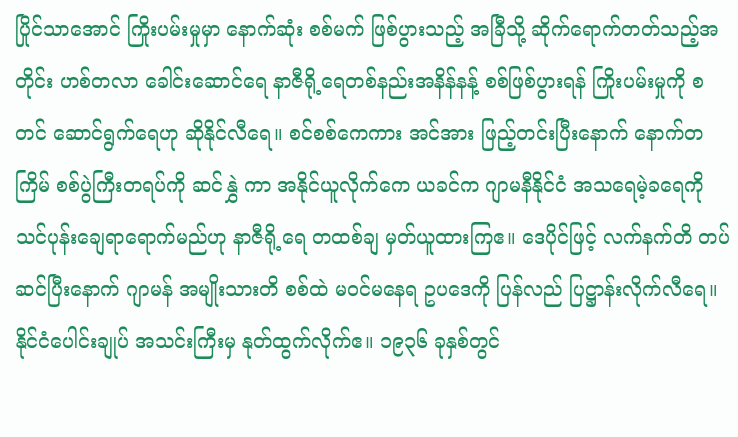ပြိုင်သာအောင် ကြိုးပမ်းမှုမှာ နောက်ဆုံး စစ်မက် ဖြစ်ပွားသည့် အခြီသို့ ဆိုက်ရောက်တတ်သည့်အတိုင်း ဟစ်တလာ ခေါင်းဆောင်ရေ နာဇီရို့ရေတစ်နည်းအနိန်နန့် စစ်ဖြစ်ပွားရန် ကြိုးပမ်းမှုကို စတင် ဆောင်ရွက်ရေဟု ဆိုနိုင်လီရေ။ စင်စစ်ကေကား အင်အား ဖြည့်တင်းပြီးနောက် နောက်တကြိမ် စစ်ပွဲကြီးတရပ်ကို ဆင်နွှဲ ကာ အနိုင်ယူလိုက်ကေ ယခင်က ဂျာမနီနိုင်ငံ အသရေမဲ့ခရေကို သင်ပုန်းချေရာရောက်မည်ဟု နာဇီရို့ရေ တထစ်ချ မှတ်ယူထားကြဧ။ ဒေပိုင်ဖြင့် လက်နက်တိ တပ်ဆင်ပြီးနောက် ဂျာမန် အမျိုးသားတိ စစ်ထဲ မဝင်မနေရ ဥပဒေကို ပြန်လည် ပြဋ္ဌာန်းလိုက်လီရေ။ နိုင်ငံပေါင်းချုပ် အသင်းကြီးမှ နုတ်ထွက်လိုက်ဧ။ ၁၉၃၆ ခုနှစ်တွင်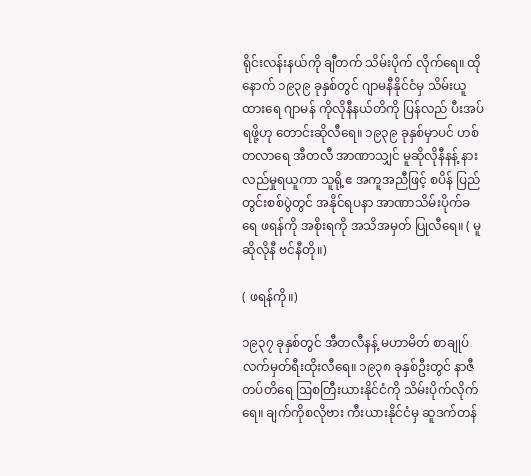ရိုင်းလန်းနယ်ကို ချီတက် သိမ်းပိုက် လိုက်ရေ။ ထိုနောက် ၁၉၃၉ ခုနှစ်တွင် ဂျာမနီနိုင်ငံမှ သိမ်းယူထားရေ ဂျာမန် ကိုလိုနီနယ်တိကို ပြန်လည် ပီးအပ်ရဖို့ဟု တောင်းဆိုလီရေ။ ၁၉၃၉ ခုနှစ်မှာပင် ဟစ်တလာရေ အီတလီ အာဏာသျှင် မူဆိုလိုနီနန့် နားလည်မှုရယူကာ သူရို့ဧ အကူအညီဖြင့် စပိန် ပြည်တွင်းစစ်ပွဲတွင် အနိုင်ရပနာ အာဏာသိမ်းပိုက်ခရေ ဖရန်ကို အစိုးရကို အသိအမှတ် ပြုလီရေ။ ( မူဆိုလိုနီ ဗင်နီတို။)

( ဖရန်ကို။)

၁၉၃၇ ခုနှစ်တွင် အီတလီနန့် မဟာမိတ် စာချုပ် လက်မှတ်ရီးထိုးလီရေ။ ၁၉၃၈ ခုနှစ်ဦးတွင် နာဇီ တပ်တိရေ ဩစတြီးယားနိုင်ငံကို သိမ်းပိုက်လိုက်ရေ။ ချက်ကိုစလိုဗား ကီးယားနိုင်ငံမှ ဆူဒက်တန်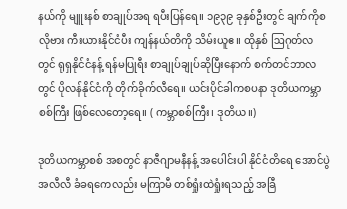နယ်ကို မျူးနစ် စာချုပ်အရ ရပီးပြန်ရေ။ ၁၉၃၉ ခုနှစ်ဦးတွင် ချက်ကိုစလိုဗား ကီးယားနိုင်ငံပီး ကျန်နယ်တိကို သိမ်းယူဧ။ ထိုနှစ် ဩဂုတ်လတွင် ရုရှနိုင်ငံနန့် ရန်မပြုရီး စာချုပ်ချုပ်ဆိုပြီးနောက် စက်တင်ဘာလတွင် ပိုလန်နိုင်ငံကို တိုက်ခိုက်လီရေ။ ယင်းပိုင်ခါကစပနာ ဒုတိယကမ္ဘာစစ်ကြီး ဖြစ်လေတော့ရေ။ ( ကမ္ဘာစစ်ကြီး၊ ဒုတိယ။)

ဒုတိယကမ္ဘာစစ် အစတွင် နာဇီဂျာမနီနန့် အပေါင်းပါ နိုင်ငံတိရေ အောင်ပွဲအလီလီ ခံခရကေလည်း မကြာမီ တစ်ရှုံးထဲရှုံးရသည့် အခြီ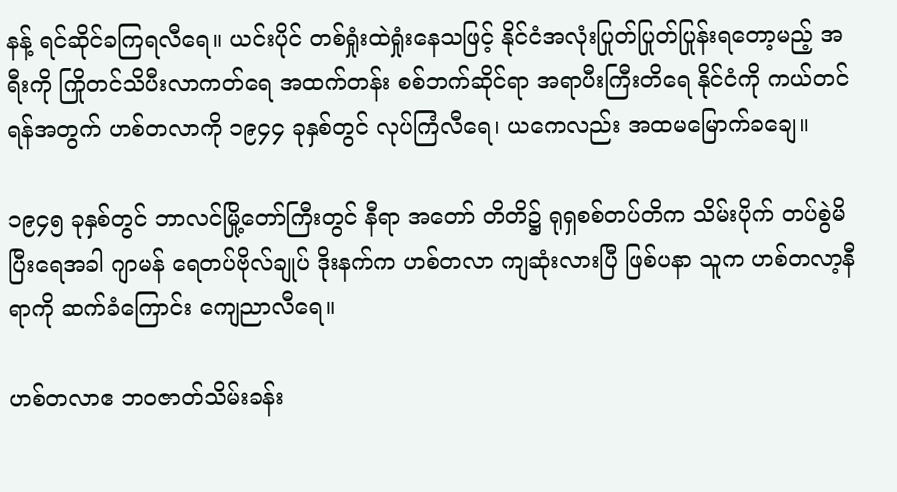နန့် ရင်ဆိုင်ခကြရလီရေ။ ယင်းပိုင် တစ်ရှုံးထဲရှုံးနေသဖြင့် နိုင်ငံအလုံးပြုတ်ပြုတ်ပြုန်းရတော့မည့် အရီးကို ကြိုတင်သိပီးလာကတ်ရေ အထက်တန်း စစ်ဘက်ဆိုင်ရာ အရာပီးကြီးတိရေ နိုင်ငံကို ကယ်တင်ရန်အတွက် ဟစ်တလာကို ၁၉၄၄ ခုနှစ်တွင် လုပ်ကြံလီရေ၊ ယကေလည်း အထမမြောက်ခချေ။

၁၉၄၅ ခုနှစ်တွင် ဘာလင်မြို့တော်ကြီးတွင် နီရာ အတော် တိတိ၌ ရုရှစစ်တပ်တိက သိမ်းပိုက် တပ်စွဲမိပြီးရေအခါ ဂျာမန် ရေတပ်ဗိုလ်ချုပ် ဒိုးနက်က ဟစ်တလာ ကျဆုံးလားပြီ ဖြစ်ပနာ သူက ဟစ်တလာ့နီရာကို ဆက်ခံကြောင်း ကျေညာလီရေ။

ဟစ်တလာဧ ဘဝဇာတ်သိမ်းခန်း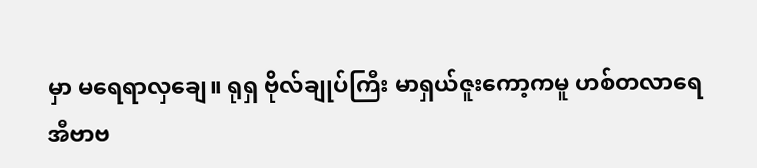မှာ မရေရာလှချေ။ ရုရှ ဗိုလ်ချုပ်ကြီး မာရှယ်ဇူးကော့ကမူ ဟစ်တလာရေ အီဗာဗ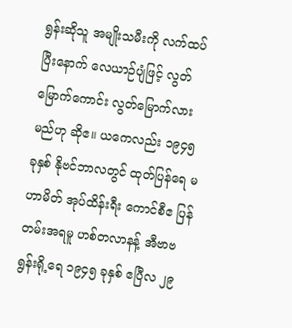ရွန်းဆိုသူ အမျိုးသမီးကို လက်ထပ်ပြီးနောက် လေယာဉ်ပျံဖြင့် လွတ်မြောက်ကောင်း လွတ်မြောက်လားမည်ဟု ဆိုဧ။ ယကေလည်း ၁၉၄၅ ခုနှစ် နိုဗင်ဘာလတွင် ထုတ်ပြန်ရေ မဟာမိတ် အုပ်ထိန်းရီး ကောင်စီဧ ပြန်တမ်းအရမူ ဟစ်တလာနန့် အီဗာဗရွန်းရို့ရေ ၁၉၄၅ ခုနှစ် ဧပြီလ ၂၉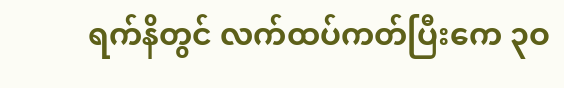ရက်နိတွင် လက်ထပ်ကတ်ပြီးကေ ၃ဝ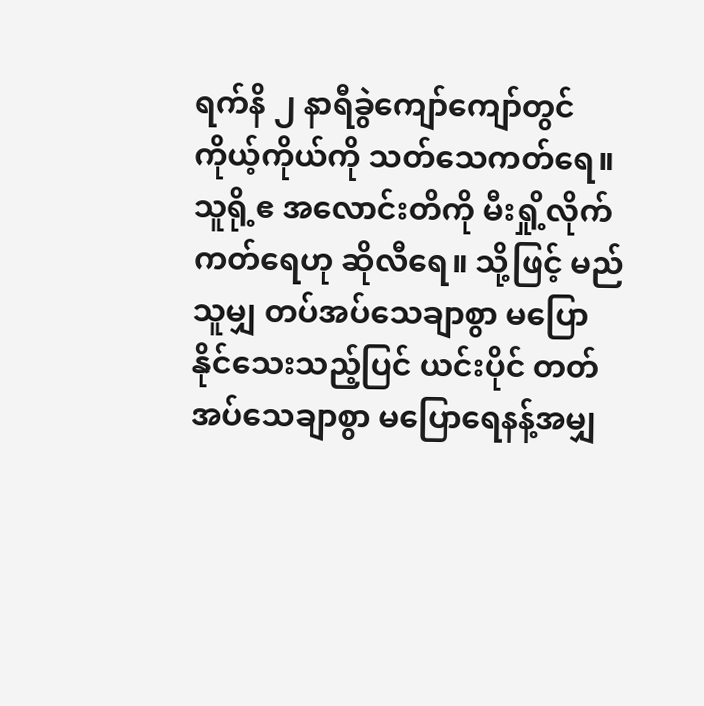ရက်နိ ၂ နာရီခွဲကျော်ကျော်တွင် ကိုယ့်ကိုယ်ကို သတ်သေကတ်ရေ။ သူရို့ဧ အလောင်းတိကို မီးရှို့လိုက်ကတ်ရေဟု ဆိုလီရေ။ သို့ဖြင့် မည်သူမျှ တပ်အပ်သေချာစွာ မပြောနိုင်သေးသည့်ပြင် ယင်းပိုင် တတ်အပ်သေချာစွာ မပြောရေနန့်အမျှ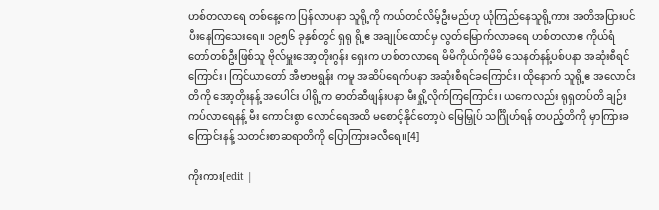ဟစ်တလာရေ တစ်နေ့ကေ ပြန်လာပနာ သူရို့ကို ကယ်တင်လိမ့်ဦးမည်ဟု ယုံကြည်နေသူရို့ကား အတိအပြားပင် ပီးနေကြသေးရေ။ ၁၉၅၆ ခုနှစ်တွင် ရှရု ရို့ဧ အချုပ်ထောင်မှ လွတ်မြောက်လာခရေ ဟစ်တလာဧ ကိုယ်ရံတော်တစ်ဦးဖြစ်သူ ဗိုလ်မှူးအော့တိုးဂွန်း ရှေးက ဟစ်တလာရေ မိမိကိုယ်ကိုမိမိ သေနတ်နန့်ပစ်ပနာ အဆုံးစီရင်ကြောင်း၊ ကြင်ယာတော် အီဗာဗရွန်း ကမူ အဆိပ်ရေက်ပနာ အဆုံးစီရင်ခကြောင်း၊ ထိုနောက် သူရို့ဧ အလောင်းတိကို အော့တိုးနန့် အပေါင်း ပါရို့က ဓာတ်ဆီဖျန်းပနာ မီးရှို့လိုက်ကြကြောင်း၊ ယကေလည်း ရုရှတပ်တိ ချဉ်းကပ်လာရေနန့် မီး ကောင်းစွာ လောင်ရေအထိ မစောင့်နိုင်တော့ပဲ မြေမြှုပ် သင်္ဂြိုဟ်ရန် တပည့်တိကို မှာကြားခကြောင်းနန့် သတင်းစာဆရာတိကို ပြောကြားခလီရေ။[4]

ကိုးကား[edit |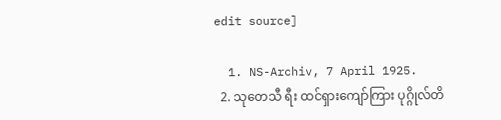edit source]

  1. NS-Archiv, 7 April 1925.
  2. သုတေသီ ရီး ထင်ရှားကျော်ကြား ပုဂ္ဂိုလ်တိ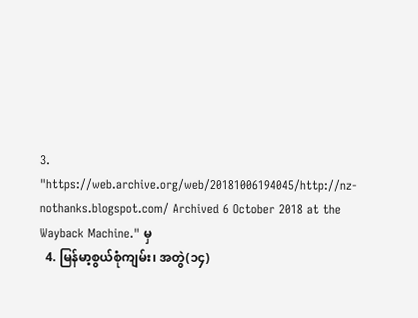3. "https://web.archive.org/web/20181006194045/http://nz-nothanks.blogspot.com/ Archived 6 October 2018 at the Wayback Machine." မှ
  4. မြန်မာ့စွယ်စုံကျမ်း၊ အတွဲ(၁၄)